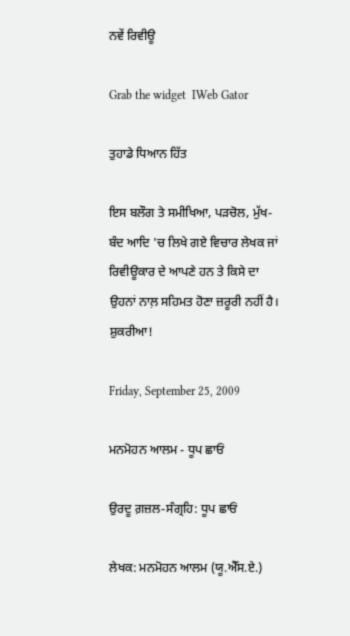ਨਵੇਂ ਰਿਵੀਊ

Grab the widget  IWeb Gator

ਤੁਹਾਡੇ ਧਿਆਨ ਹਿੱਤ

ਇਸ ਬਲੌਗ ਤੇ ਸਮੀਖਿਆ, ਪੜਚੋਲ, ਮੁੱਖ-ਬੰਦ ਆਦਿ 'ਚ ਲਿਖੇ ਗਏ ਵਿਚਾਰ ਲੇਖਕ ਜਾਂ ਰਿਵੀਊਕਾਰ ਦੇ ਆਪਣੇ ਹਨ ਤੇ ਕਿਸੇ ਦਾ ਉਹਨਾਂ ਨਾਲ਼ ਸਹਿਮਤ ਹੋਣਾ ਜ਼ਰੂਰੀ ਨਹੀਂ ਹੈ। ਸ਼ੁਕਰੀਆ!

Friday, September 25, 2009

ਮਨਮੋਹਨ ਆਲਮ - ਧੂਪ ਛਾਓਂ

ਉਰਦੂ ਗ਼ਜ਼ਲ-ਸੰਗ੍ਰਹਿ: ਧੂਪ ਛਾਓਂ

ਲੇਖਕ: ਮਨਮੋਹਨ ਆਲਮ (ਯੂ.ਐੱਸ.ਏ.)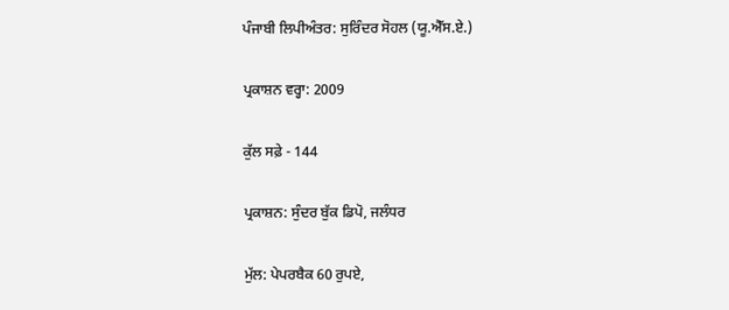ਪੰਜਾਬੀ ਲਿਪੀਅੰਤਰ: ਸੁਰਿੰਦਰ ਸੋਹਲ (ਯੂ.ਐੱਸ.ਏ.)

ਪ੍ਰਕਾਸ਼ਨ ਵਰ੍ਹਾ: 2009

ਕੁੱਲ ਸਫ਼ੇ - 144

ਪ੍ਰਕਾਸ਼ਨ: ਸੁੰਦਰ ਬੁੱਕ ਡਿਪੋ, ਜਲੰਧਰ

ਮੁੱਲ: ਪੇਪਰਬੈਕ 60 ਰੁਪਏ,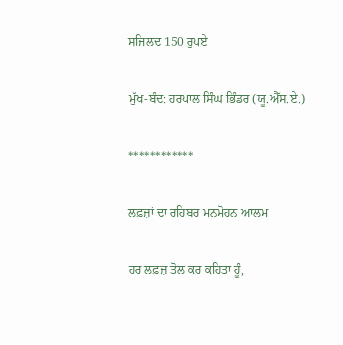ਸਜਿਲਦ 150 ਰੁਪਏ

ਮੁੱਖ-ਬੰਦ: ਹਰਪਾਲ ਸਿੰਘ ਭਿੰਡਰ (ਯੂ.ਐੱਸ.ਏ.)

************

ਲਫ਼ਜ਼ਾਂ ਦਾ ਰਹਿਬਰ ਮਨਮੋਹਨ ਆਲਮ

ਹਰ ਲਫ਼ਜ਼ ਤੋਲ ਕਰ ਕਹਿਤਾ ਹੂੰ,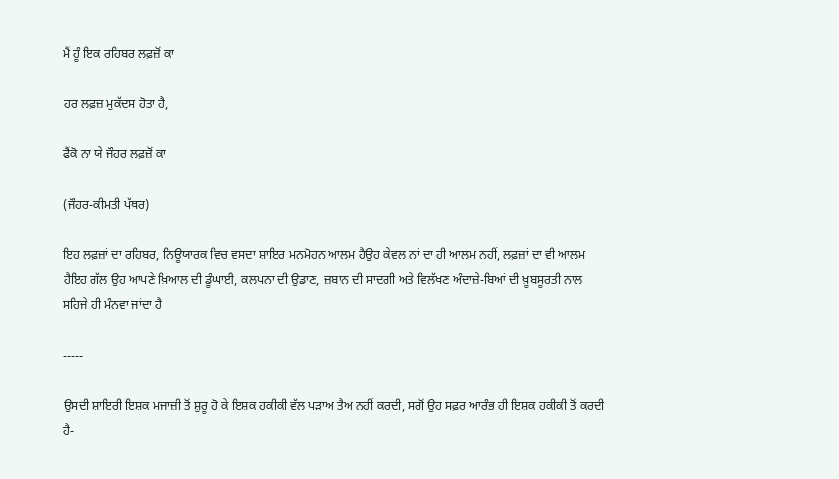ਮੈਂ ਹੂੰ ਇਕ ਰਹਿਬਰ ਲਫ਼ਜ਼ੋਂ ਕਾ

ਹਰ ਲਫ਼ਜ਼ ਮੁਕੱਦਸ ਹੋਤਾ ਹੈ,

ਫੈਂਕੋ ਨਾ ਯੇ ਜੌਹਰ ਲਫ਼ਜ਼ੋਂ ਕਾ

(ਜੌਹਰ-ਕੀਮਤੀ ਪੱਥਰ)

ਇਹ ਲਫ਼ਜ਼ਾਂ ਦਾ ਰਹਿਬਰ, ਨਿਊਯਾਰਕ ਵਿਚ ਵਸਦਾ ਸ਼ਾਇਰ ਮਨਮੋਹਨ ਆਲਮ ਹੈਉਹ ਕੇਵਲ ਨਾਂ ਦਾ ਹੀ ਆਲਮ ਨਹੀਂ, ਲਫ਼ਜ਼ਾਂ ਦਾ ਵੀ ਆਲਮ ਹੈਇਹ ਗੱਲ ਉਹ ਆਪਣੇ ਖ਼ਿਆਲ ਦੀ ਡੂੰਘਾਈ, ਕਲਪਨਾ ਦੀ ਉਡਾਣ, ਜ਼ਬਾਨ ਦੀ ਸਾਦਗੀ ਅਤੇ ਵਿਲੱਖਣ ਅੰਦਾਜ਼ੇ-ਬਿਆਂ ਦੀ ਖ਼ੂਬਸੂਰਤੀ ਨਾਲ ਸਹਿਜੇ ਹੀ ਮੰਨਵਾ ਜਾਂਦਾ ਹੈ

-----

ਉਸਦੀ ਸ਼ਾਇਰੀ ਇਸ਼ਕ ਮਜਾਜ਼ੀ ਤੋਂ ਸ਼ੁਰੂ ਹੋ ਕੇ ਇਸ਼ਕ ਹਕੀਕੀ ਵੱਲ ਪੜਾਅ ਤੈਅ ਨਹੀਂ ਕਰਦੀ, ਸਗੋਂ ਉਹ ਸਫ਼ਰ ਆਰੰਭ ਹੀ ਇਸ਼ਕ ਹਕੀਕੀ ਤੋਂ ਕਰਦੀ ਹੈ-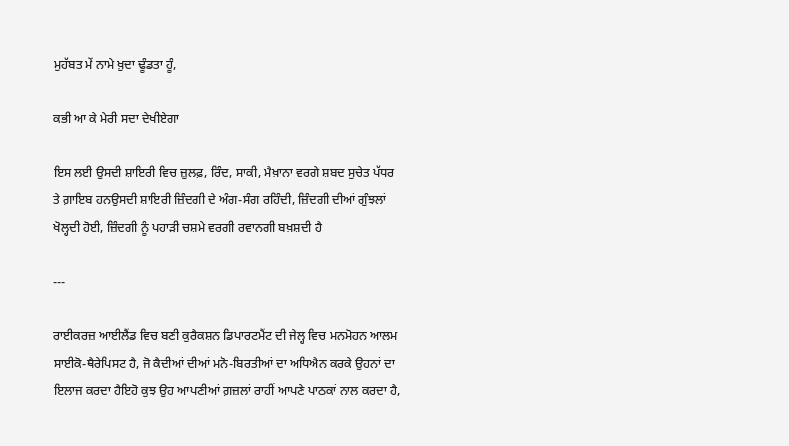ਮੁਹੱਬਤ ਮੇਂ ਨਾਮੇ ਖ਼ੁਦਾ ਢੂੰਡਤਾ ਹੂੰ,

ਕਭੀ ਆ ਕੇ ਮੇਰੀ ਸਦਾ ਦੇਖੀਏਗਾ

ਇਸ ਲਈ ਉਸਦੀ ਸ਼ਾਇਰੀ ਵਿਚ ਜ਼ੁਲਫ਼, ਰਿੰਦ, ਸਾਕੀ, ਮੈਖ਼ਾਨਾ ਵਰਗੇ ਸ਼ਬਦ ਸੁਚੇਤ ਪੱਧਰ ਤੇ ਗ਼ਾਇਬ ਹਨਉਸਦੀ ਸ਼ਾਇਰੀ ਜ਼ਿੰਦਗੀ ਦੇ ਅੰਗ-ਸੰਗ ਰਹਿੰਦੀ, ਜ਼ਿੰਦਗੀ ਦੀਆਂ ਗੁੰਝਲਾਂ ਖੋਲ੍ਹਦੀ ਹੋਈ, ਜ਼ਿੰਦਗੀ ਨੂੰ ਪਹਾੜੀ ਚਸ਼ਮੇ ਵਰਗੀ ਰਵਾਨਗੀ ਬਖ਼ਸ਼ਦੀ ਹੈ

---

ਰਾਈਕਰਜ਼ ਆਈਲੈਂਡ ਵਿਚ ਬਣੀ ਕੁਰੈਕਸ਼ਨ ਡਿਪਾਰਟਮੈਂਟ ਦੀ ਜੇਲ੍ਹ ਵਿਚ ਮਨਮੋਹਨ ਆਲਮ ਸਾਈਕੋ-ਥੈਰੇਪਿਸਟ ਹੈ, ਜੋ ਕੈਦੀਆਂ ਦੀਆਂ ਮਨੋ-ਬਿਰਤੀਆਂ ਦਾ ਅਧਿਐਨ ਕਰਕੇ ਉਹਨਾਂ ਦਾ ਇਲਾਜ ਕਰਦਾ ਹੈਇਹੋ ਕੁਝ ਉਹ ਆਪਣੀਆਂ ਗ਼ਜ਼ਲਾਂ ਰਾਹੀਂ ਆਪਣੇ ਪਾਠਕਾਂ ਨਾਲ ਕਰਦਾ ਹੈ,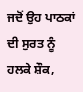ਜਦੋਂ ਉਹ ਪਾਠਕਾਂ ਦੀ ਸੁਰਤ ਨੂੰ ਹਲਕੇ ਸ਼ੌਕ,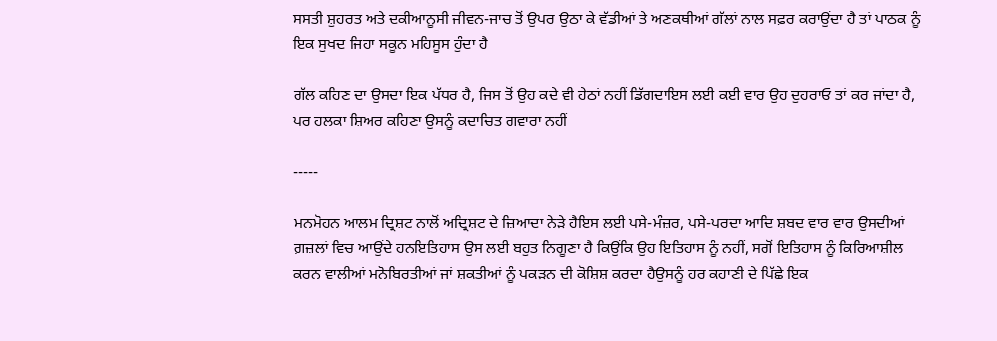ਸਸਤੀ ਸ਼ੁਹਰਤ ਅਤੇ ਦਕੀਆਨੂਸੀ ਜੀਵਨ-ਜਾਚ ਤੋਂ ਉਪਰ ਉਠਾ ਕੇ ਵੱਡੀਆਂ ਤੇ ਅਣਕਥੀਆਂ ਗੱਲਾਂ ਨਾਲ ਸਫ਼ਰ ਕਰਾਉਂਦਾ ਹੈ ਤਾਂ ਪਾਠਕ ਨੂੰ ਇਕ ਸੁਖਦ ਜਿਹਾ ਸਕੂਨ ਮਹਿਸੂਸ ਹੁੰਦਾ ਹੈ

ਗੱਲ ਕਹਿਣ ਦਾ ਉਸਦਾ ਇਕ ਪੱਧਰ ਹੈ, ਜਿਸ ਤੋਂ ਉਹ ਕਦੇ ਵੀ ਹੇਠਾਂ ਨਹੀਂ ਡਿੱਗਦਾਇਸ ਲਈ ਕਈ ਵਾਰ ਉਹ ਦੁਹਰਾਓ ਤਾਂ ਕਰ ਜਾਂਦਾ ਹੈ, ਪਰ ਹਲਕਾ ਸ਼ਿਅਰ ਕਹਿਣਾ ਉਸਨੂੰ ਕਦਾਚਿਤ ਗਵਾਰਾ ਨਹੀਂ

-----

ਮਨਮੋਹਨ ਆਲਮ ਦ੍ਰਿਸ਼ਟ ਨਾਲੋਂ ਅਦ੍ਰਿਸ਼ਟ ਦੇ ਜ਼ਿਆਦਾ ਨੇੜੇ ਹੈਇਸ ਲਈ ਪਸੇ-ਮੰਜ਼ਰ, ਪਸੇ-ਪਰਦਾ ਆਦਿ ਸ਼ਬਦ ਵਾਰ ਵਾਰ ਉਸਦੀਆਂ ਗ਼ਜ਼ਲਾਂ ਵਿਚ ਆਉਂਦੇ ਹਨਇਤਿਹਾਸ ਉਸ ਲਈ ਬਹੁਤ ਨਿਗੂਣਾ ਹੈ ਕਿਉਂਕਿ ਉਹ ਇਤਿਹਾਸ ਨੂੰ ਨਹੀਂ, ਸਗੋਂ ਇਤਿਹਾਸ ਨੂੰ ਕਿਰਿਆਸ਼ੀਲ ਕਰਨ ਵਾਲੀਆਂ ਮਨੋਬਿਰਤੀਆਂ ਜਾਂ ਸ਼ਕਤੀਆਂ ਨੂੰ ਪਕੜਨ ਦੀ ਕੋਸ਼ਿਸ਼ ਕਰਦਾ ਹੈਉਸਨੂੰ ਹਰ ਕਹਾਣੀ ਦੇ ਪਿੱਛੇ ਇਕ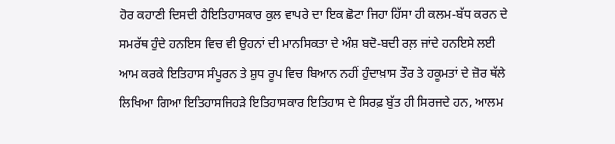ਹੋਰ ਕਹਾਣੀ ਦਿਸਦੀ ਹੈਇਤਿਹਾਸਕਾਰ ਕੁਲ ਵਾਪਰੇ ਦਾ ਇਕ ਛੋਟਾ ਜਿਹਾ ਹਿੱਸਾ ਹੀ ਕਲਮ-ਬੱਧ ਕਰਨ ਦੇ ਸਮਰੱਥ ਹੁੰਦੇ ਹਨਇਸ ਵਿਚ ਵੀ ਉਹਨਾਂ ਦੀ ਮਾਨਸਿਕਤਾ ਦੇ ਅੰਸ਼ ਬਦੋ-ਬਦੀ ਰਲ਼ ਜਾਂਦੇ ਹਨਇਸੇ ਲਈ ਆਮ ਕਰਕੇ ਇਤਿਹਾਸ ਸੰਪੂਰਨ ਤੇ ਸ਼ੁਧ ਰੂਪ ਵਿਚ ਬਿਆਨ ਨਹੀਂ ਹੁੰਦਾਖ਼ਾਸ ਤੌਰ ਤੇ ਹਕੂਮਤਾਂ ਦੇ ਜ਼ੋਰ ਥੱਲੇ ਲਿਖਿਆ ਗਿਆ ਇਤਿਹਾਸਜਿਹੜੇ ਇਤਿਹਾਸਕਾਰ ਇਤਿਹਾਸ ਦੇ ਸਿਰਫ਼ ਬੁੱਤ ਹੀ ਸਿਰਜਦੇ ਹਨ, ਆਲਮ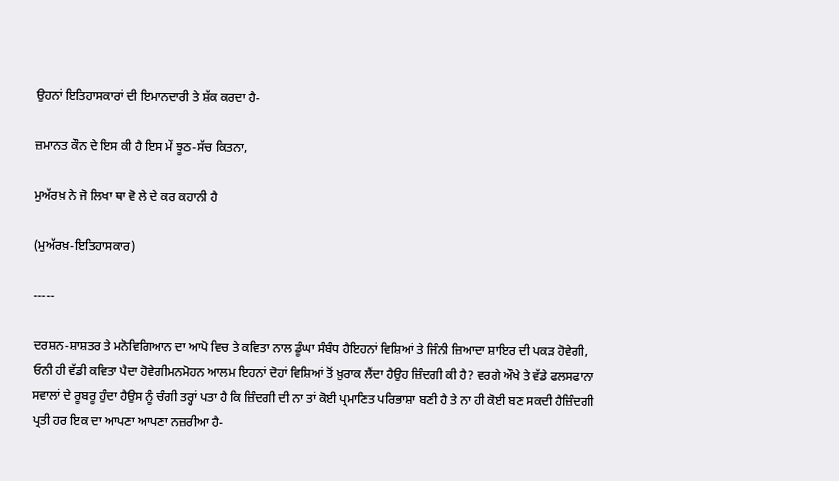ਉਹਨਾਂ ਇਤਿਹਾਸਕਾਰਾਂ ਦੀ ਇਮਾਨਦਾਰੀ ਤੇ ਸ਼ੱਕ ਕਰਦਾ ਹੈ-

ਜ਼ਮਾਨਤ ਕੌਨ ਦੇ ਇਸ ਕੀ ਹੈ ਇਸ ਮੇਂ ਝੂਠ-ਸੱਚ ਕਿਤਨਾ,

ਮੁਅੱਰਖ਼ ਨੇ ਜੋ ਲਿਖਾ ਥਾ ਵੋ ਲੇ ਦੇ ਕਰ ਕਹਾਨੀ ਹੈ

(ਮੁਅੱਰਖ਼-ਇਤਿਹਾਸਕਾਰ)

-----

ਦਰਸ਼ਨ-ਸ਼ਾਸ਼ਤਰ ਤੇ ਮਨੋਵਿਗਿਆਨ ਦਾ ਆਪੋ ਵਿਚ ਤੇ ਕਵਿਤਾ ਨਾਲ ਡੂੰਘਾ ਸੰਬੰਧ ਹੈਇਹਨਾਂ ਵਿਸ਼ਿਆਂ ਤੇ ਜਿੰਨੀ ਜ਼ਿਆਦਾ ਸ਼ਾਇਰ ਦੀ ਪਕੜ ਹੋਵੇਗੀ, ਓਨੀ ਹੀ ਵੱਡੀ ਕਵਿਤਾ ਪੈਦਾ ਹੋਵੇਗੀਮਨਮੋਹਨ ਆਲਮ ਇਹਨਾਂ ਦੋਹਾਂ ਵਿਸ਼ਿਆਂ ਤੋਂ ਖ਼ੁਰਾਕ ਲੈਂਦਾ ਹੈਉਹ ਜ਼ਿੰਦਗੀ ਕੀ ਹੈ? ਵਰਗੇ ਔਖੇ ਤੇ ਵੱਡੇ ਫਲਸਫਾਨਾ ਸਵਾਲਾਂ ਦੇ ਰੂਬਰੂ ਹੁੰਦਾ ਹੈਉਸ ਨੂੰ ਚੰਗੀ ਤਰ੍ਹਾਂ ਪਤਾ ਹੈ ਕਿ ਜ਼ਿੰਦਗੀ ਦੀ ਨਾ ਤਾਂ ਕੋਈ ਪ੍ਰਮਾਣਿਤ ਪਰਿਭਾਸ਼ਾ ਬਣੀ ਹੈ ਤੇ ਨਾ ਹੀ ਕੋਈ ਬਣ ਸਕਦੀ ਹੈਜ਼ਿੰਦਗੀ ਪ੍ਰਤੀ ਹਰ ਇਕ ਦਾ ਆਪਣਾ ਆਪਣਾ ਨਜ਼ਰੀਆ ਹੈ-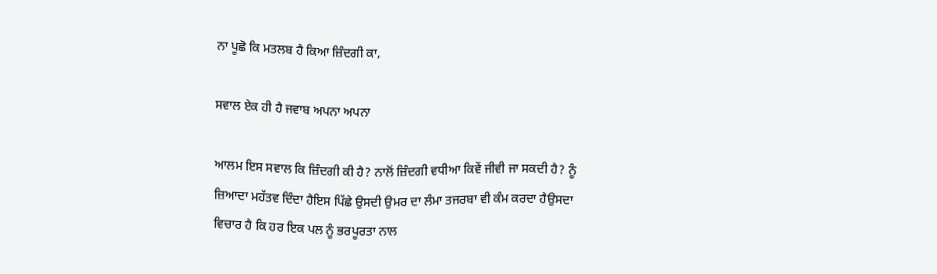ਨਾ ਪੂਛੋ ਕਿ ਮਤਲਬ ਹੈ ਕਿਆ ਜ਼ਿੰਦਗੀ ਕਾ,

ਸਵਾਲ ਏਕ ਹੀ ਹੈ ਜਵਾਬ ਅਪਨਾ ਅਪਨਾ

ਆਲਮ ਇਸ ਸਵਾਲ ਕਿ ਜ਼ਿੰਦਗੀ ਕੀ ਹੈ? ਨਾਲੋਂ ਜ਼ਿੰਦਗੀ ਵਧੀਆ ਕਿਵੇਂ ਜੀਵੀ ਜਾ ਸਕਦੀ ਹੈ? ਨੂੰ ਜ਼ਿਆਦਾ ਮਹੱਤਵ ਦਿੰਦਾ ਹੈਇਸ ਪਿੱਛੇ ਉਸਦੀ ਉਮਰ ਦਾ ਲੰਮਾ ਤਜਰਬਾ ਵੀ ਕੰਮ ਕਰਦਾ ਹੈਉਸਦਾ ਵਿਚਾਰ ਹੈ ਕਿ ਹਰ ਇਕ ਪਲ ਨੂੰ ਭਰਪੂਰਤਾ ਨਾਲ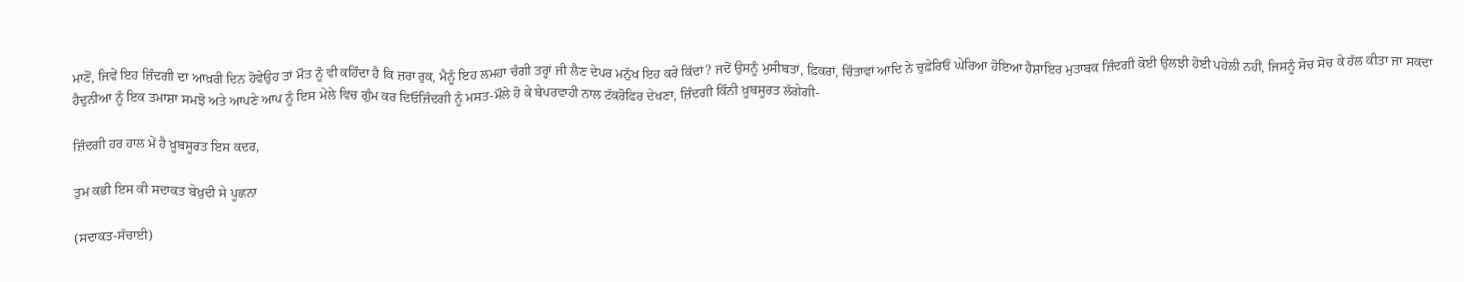ਮਾਣੋਂ, ਜਿਵੇਂ ਇਹ ਜ਼ਿੰਦਗੀ ਦਾ ਆਖ਼ਰੀ ਦਿਨ ਹੋਵੇਉਹ ਤਾਂ ਮੌਤ ਨੂੰ ਵੀ ਕਹਿੰਦਾ ਹੈ ਕਿ ਜ਼ਰਾ ਰੁਕ, ਮੈਨੂੰ ਇਹ ਲਮਹਾ ਚੰਗੀ ਤਰ੍ਹਾਂ ਜੀ ਲੈਣ ਦੇਪਰ ਮਨੁੱਖ ਇਹ ਕਰੇ ਕਿੱਦਾਂ? ਜਦੋਂ ਉਸਨੂੰ ਮੁਸੀਬਤਾਂ, ਫ਼ਿਕਰਾਂ, ਚਿੰਤਾਵਾਂ ਆਦਿ ਨੇ ਚੁਫ਼ੇਰਿਓਂ ਘੇਰਿਆ ਹੋਇਆ ਹੈਸ਼ਾਇਰ ਮੁਤਾਬਕ ਜ਼ਿੰਦਗੀ ਕੋਈ ਉਲਝੀ ਹੋਈ ਪਹੇਲੀ ਨਹੀਂ, ਜਿਸਨੂੰ ਸੋਚ ਸੋਚ ਕੇ ਹੱਲ ਕੀਤਾ ਜਾ ਸਕਦਾ ਹੈਦੁਨੀਆ ਨੂੰ ਇਕ ਤਮਾਸ਼ਾ ਸਮਝੋ ਅਤੇ ਆਪਣੇ ਆਪ ਨੂੰ ਇਸ ਮੇਲੇ ਵਿਚ ਗੁੰਮ ਕਰ ਦਿਓਜ਼ਿੰਦਗੀ ਨੂੰ ਮਸਤ-ਮੌਲੇ ਹੋ ਕੇ ਬੇਪਰਵਾਹੀ ਨਾਲ ਟੱਕਰੋਫਿਰ ਦੇਖਣਾ, ਜ਼ਿੰਦਗੀ ਕਿੰਨੀ ਖ਼ੂਬਸੂਰਤ ਲੱਗੇਗੀ-

ਜ਼ਿੰਦਗੀ ਹਰ ਹਾਲ ਮੇਂ ਹੈ ਖ਼ੂਬਸੂਰਤ ਇਸ ਕਦਰ,

ਤੁਮ ਕਭੀ ਇਸ ਕੀ ਸਦਾਕਤ ਬੇਖ਼ੁਦੀ ਸੇ ਪੂਛਨਾ

(ਸਦਾਕਤ-ਸੱਚਾਈ)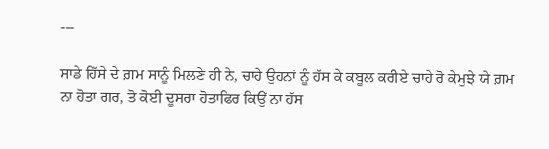---

ਸਾਡੇ ਹਿੱਸੇ ਦੇ ਗ਼ਮ ਸਾਨੂੰ ਮਿਲਣੇ ਹੀ ਨੇ, ਚਾਹੇ ਉਹਨਾਂ ਨੂੰ ਹੱਸ ਕੇ ਕਬੂਲ ਕਰੀਏ ਚਾਹੇ ਰੋ ਕੇਮੁਝੇ ਯੇ ਗ਼ਮ ਨਾ ਹੋਤਾ ਗਰ, ਤੋ ਕੋਈ ਦੂਸਰਾ ਹੋਤਾਫਿਰ ਕਿਉਂ ਨਾ ਹੱਸ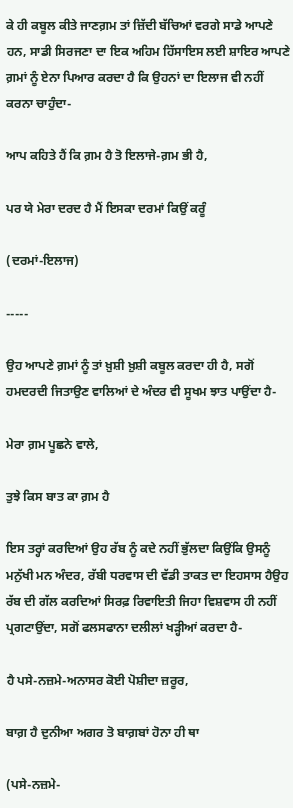ਕੇ ਹੀ ਕਬੂਲ ਕੀਤੇ ਜਾਣਗ਼ਮ ਤਾਂ ਜ਼ਿੱਦੀ ਬੱਚਿਆਂ ਵਰਗੇ ਸਾਡੇ ਆਪਣੇ ਹਨ, ਸਾਡੀ ਸਿਰਜਣਾ ਦਾ ਇਕ ਅਹਿਮ ਹਿੱਸਾਇਸ ਲਈ ਸ਼ਾਇਰ ਆਪਣੇ ਗ਼ਮਾਂ ਨੂੰ ਏਨਾ ਪਿਆਰ ਕਰਦਾ ਹੈ ਕਿ ਉਹਨਾਂ ਦਾ ਇਲਾਜ ਵੀ ਨਹੀਂ ਕਰਨਾ ਚਾਹੁੰਦਾ-

ਆਪ ਕਹਿਤੇ ਹੈਂ ਕਿ ਗ਼ਮ ਹੈ ਤੋ ਇਲਾਜੇ-ਗ਼ਮ ਭੀ ਹੈ,

ਪਰ ਯੇ ਮੇਰਾ ਦਰਦ ਹੈ ਮੈਂ ਇਸਕਾ ਦਰਮਾਂ ਕਿਉਂ ਕਰੂੰ

(ਦਰਮਾਂ-ਇਲਾਜ)

-----

ਉਹ ਆਪਣੇ ਗ਼ਮਾਂ ਨੂੰ ਤਾਂ ਖ਼ੁਸ਼ੀ ਖ਼ੁਸ਼ੀ ਕਬੂਲ ਕਰਦਾ ਹੀ ਹੈ, ਸਗੋਂ ਹਮਦਰਦੀ ਜਿਤਾਉਣ ਵਾਲਿਆਂ ਦੇ ਅੰਦਰ ਵੀ ਸੂਖਮ ਝਾਤ ਪਾਉਂਦਾ ਹੈ-

ਮੇਰਾ ਗ਼ਮ ਪੂਛਨੇ ਵਾਲੇ,

ਤੁਝੇ ਕਿਸ ਬਾਤ ਕਾ ਗ਼ਮ ਹੈ

ਇਸ ਤਰ੍ਹਾਂ ਕਰਦਿਆਂ ਉਹ ਰੱਬ ਨੂੰ ਕਦੇ ਨਹੀਂ ਭੁੱਲਦਾ ਕਿਉਂਕਿ ਉਸਨੂੰ ਮਨੁੱਖੀ ਮਨ ਅੰਦਰ, ਰੱਬੀ ਧਰਵਾਸ ਦੀ ਵੱਡੀ ਤਾਕਤ ਦਾ ਇਹਸਾਸ ਹੈਉਹ ਰੱਬ ਦੀ ਗੱਲ ਕਰਦਿਆਂ ਸਿਰਫ਼ ਰਿਵਾਇਤੀ ਜਿਹਾ ਵਿਸ਼ਵਾਸ ਹੀ ਨਹੀਂ ਪ੍ਰਗਟਾਉਂਦਾ, ਸਗੋਂ ਫਲਸਫਾਨਾ ਦਲੀਲਾਂ ਖੜ੍ਹੀਆਂ ਕਰਦਾ ਹੈ-

ਹੈ ਪਸੇ-ਨਜ਼ਮੇ-ਅਨਾਸਰ ਕੋਈ ਪੋਸ਼ੀਦਾ ਜ਼ਰੂਰ,

ਬਾਗ਼ ਹੈ ਦੁਨੀਆ ਅਗਰ ਤੋ ਬਾਗ਼ਬਾਂ ਹੋਨਾ ਹੀ ਥਾ

(ਪਸੇ-ਨਜ਼ਮੇ-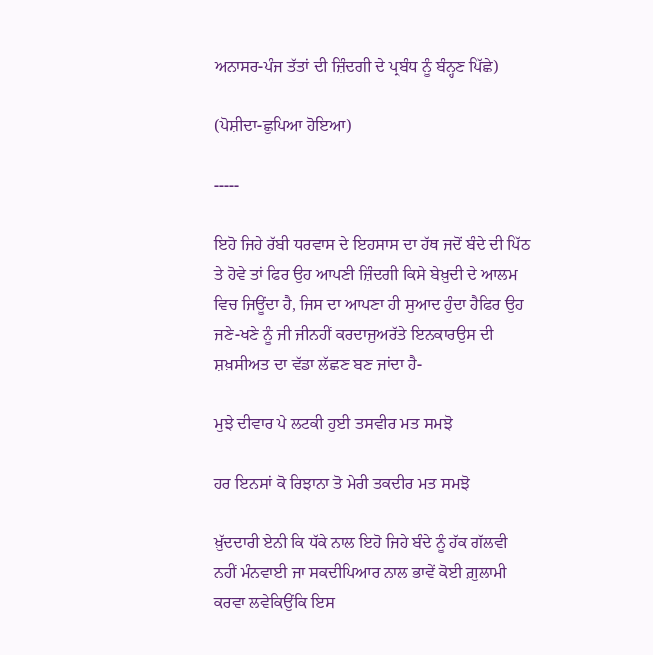ਅਨਾਸਰ-ਪੰਜ ਤੱਤਾਂ ਦੀ ਜ਼ਿੰਦਗੀ ਦੇ ਪ੍ਰਬੰਧ ਨੂੰ ਬੰਨ੍ਹਣ ਪਿੱਛੇ)

(ਪੋਸ਼ੀਦਾ-ਛੁਪਿਆ ਹੋਇਆ)

-----

ਇਹੋ ਜਿਹੇ ਰੱਬੀ ਧਰਵਾਸ ਦੇ ਇਹਸਾਸ ਦਾ ਹੱਥ ਜਦੋਂ ਬੰਦੇ ਦੀ ਪਿੱਠ ਤੇ ਹੋਵੇ ਤਾਂ ਫਿਰ ਉਹ ਆਪਣੀ ਜ਼ਿੰਦਗੀ ਕਿਸੇ ਬੇਖ਼ੁਦੀ ਦੇ ਆਲਮ ਵਿਚ ਜਿਊਂਦਾ ਹੈ, ਜਿਸ ਦਾ ਆਪਣਾ ਹੀ ਸੁਆਦ ਹੁੰਦਾ ਹੈਫਿਰ ਉਹ ਜਣੇ-ਖਣੇ ਨੂੰ ਜੀ ਜੀਨਹੀਂ ਕਰਦਾਜੁਅਰੱਤੇ ਇਨਕਾਰਉਸ ਦੀ ਸ਼ਖ਼ਸੀਅਤ ਦਾ ਵੱਡਾ ਲੱਛਣ ਬਣ ਜਾਂਦਾ ਹੈ-

ਮੁਝੇ ਦੀਵਾਰ ਪੇ ਲਟਕੀ ਹੁਈ ਤਸਵੀਰ ਮਤ ਸਮਝੋ

ਹਰ ਇਨਸਾਂ ਕੋ ਰਿਝਾਨਾ ਤੋ ਮੇਰੀ ਤਕਦੀਰ ਮਤ ਸਮਝੋ

ਖ਼ੁੱਦਦਾਰੀ ਏਨੀ ਕਿ ਧੱਕੇ ਨਾਲ ਇਹੋ ਜਿਹੇ ਬੰਦੇ ਨੂੰ ਹੱਕ ਗੱਲਵੀ ਨਹੀਂ ਮੰਨਵਾਈ ਜਾ ਸਕਦੀਪਿਆਰ ਨਾਲ ਭਾਵੇਂ ਕੋਈ ਗ਼ੁਲਾਮੀ ਕਰਵਾ ਲਵੇਕਿਉਂਕਿ ਇਸ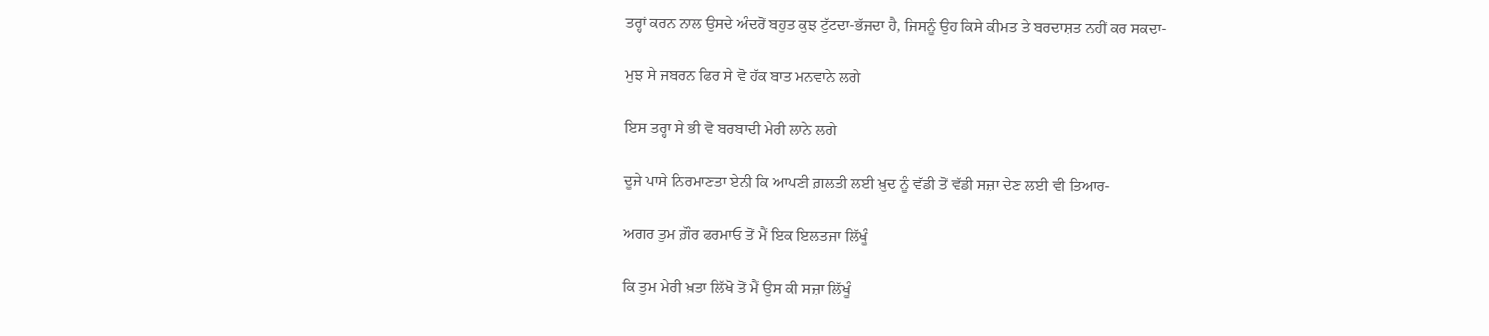ਤਰ੍ਹਾਂ ਕਰਨ ਨਾਲ ਉਸਦੇ ਅੰਦਰੋਂ ਬਹੁਤ ਕੁਝ ਟੁੱਟਦਾ-ਭੱਜਦਾ ਹੈ, ਜਿਸਨੂੰ ਉਹ ਕਿਸੇ ਕੀਮਤ ਤੇ ਬਰਦਾਸ਼ਤ ਨਹੀਂ ਕਰ ਸਕਦਾ-

ਮੁਝ ਸੇ ਜਬਰਨ ਫਿਰ ਸੇ ਵੋ ਹੱਕ ਬਾਤ ਮਨਵਾਨੇ ਲਗੇ

ਇਸ ਤਰ੍ਹਾ ਸੇ ਭੀ ਵੋ ਬਰਬਾਦੀ ਮੇਰੀ ਲਾਨੇ ਲਗੇ

ਦੂਜੇ ਪਾਸੇ ਨਿਰਮਾਣਤਾ ਏਨੀ ਕਿ ਆਪਣੀ ਗ਼ਲਤੀ ਲਈ ਖ਼ੁਦ ਨੂੰ ਵੱਡੀ ਤੋਂ ਵੱਡੀ ਸਜ਼ਾ ਦੇਣ ਲਈ ਵੀ ਤਿਆਰ-

ਅਗਰ ਤੁਮ ਗ਼ੌਰ ਫਰਮਾਓ ਤੋਂ ਮੈਂ ਇਕ ਇਲਤਜਾ ਲਿੱਖੂੰ

ਕਿ ਤੁਮ ਮੇਰੀ ਖ਼ਤਾ ਲਿੱਖੋ ਤੋਂ ਮੈਂ ਉਸ ਕੀ ਸਜ਼ਾ ਲਿੱਖੂੰ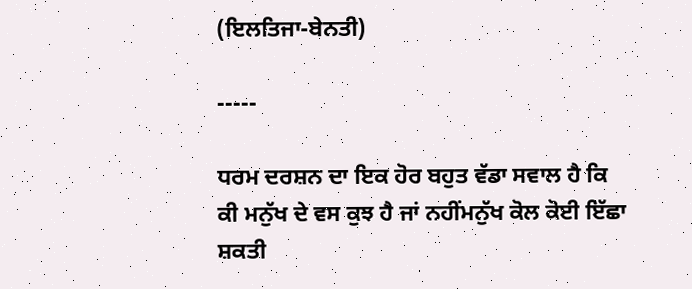(ਇਲਤਿਜਾ-ਬੇਨਤੀ)

-----

ਧਰਮ ਦਰਸ਼ਨ ਦਾ ਇਕ ਹੋਰ ਬਹੁਤ ਵੱਡਾ ਸਵਾਲ ਹੈ ਕਿ ਕੀ ਮਨੁੱਖ ਦੇ ਵਸ ਕੁਝ ਹੈ ਜਾਂ ਨਹੀਂਮਨੁੱਖ ਕੋਲ ਕੋਈ ਇੱਛਾ ਸ਼ਕਤੀ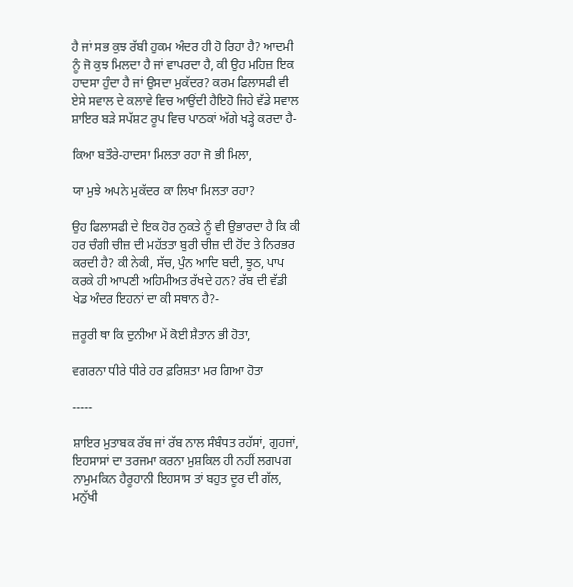ਹੈ ਜਾਂ ਸਭ ਕੁਝ ਰੱਬੀ ਹੁਕਮ ਅੰਦਰ ਹੀ ਹੋ ਰਿਹਾ ਹੈ? ਆਦਮੀ ਨੂੰ ਜੋ ਕੁਝ ਮਿਲਦਾ ਹੈ ਜਾਂ ਵਾਪਰਦਾ ਹੈ, ਕੀ ਉਹ ਮਹਿਜ਼ ਇਕ ਹਾਦਸਾ ਹੁੰਦਾ ਹੈ ਜਾਂ ਉਸਦਾ ਮੁਕੱਦਰ? ਕਰਮ ਫਿਲਾਸਫੀ ਵੀ ਏਸੇ ਸਵਾਲ ਦੇ ਕਲਾਵੇ ਵਿਚ ਆਉਂਦੀ ਹੈਇਹੋ ਜਿਹੇ ਵੱਡੇ ਸਵਾਲ ਸ਼ਾਇਰ ਬੜੇ ਸਪੱਸ਼ਟ ਰੂਪ ਵਿਚ ਪਾਠਕਾਂ ਅੱਗੇ ਖੜ੍ਹੇ ਕਰਦਾ ਹੈ-

ਕਿਆ ਬਤੌਰੇ-ਹਾਦਸਾ ਮਿਲਤਾ ਰਹਾ ਜੋ ਭੀ ਮਿਲਾ,

ਯਾ ਮੁਝੇ ਅਪਨੇ ਮੁਕੱਦਰ ਕਾ ਲਿਖਾ ਮਿਲਤਾ ਰਹਾ?

ਉਹ ਫਿਲਾਸਫੀ ਦੇ ਇਕ ਹੋਰ ਨੁਕਤੇ ਨੂੰ ਵੀ ਉਭਾਰਦਾ ਹੈ ਕਿ ਕੀ ਹਰ ਚੰਗੀ ਚੀਜ਼ ਦੀ ਮਹੱਤਤਾ ਬੁਰੀ ਚੀਜ਼ ਦੀ ਹੋਂਦ ਤੇ ਨਿਰਭਰ ਕਰਦੀ ਹੈ? ਕੀ ਨੇਕੀ, ਸੱਚ, ਪੁੰਨ ਆਦਿ ਬਦੀ, ਝੂਠ, ਪਾਪ ਕਰਕੇ ਹੀ ਆਪਣੀ ਅਹਿਮੀਅਤ ਰੱਖਦੇ ਹਨ? ਰੱਬ ਦੀ ਵੱਡੀ ਖੇਡ ਅੰਦਰ ਇਹਨਾਂ ਦਾ ਕੀ ਸਥਾਨ ਹੈ?-

ਜ਼ਰੂਰੀ ਥਾ ਕਿ ਦੁਨੀਆ ਮੇਂ ਕੋਈ ਸ਼ੈਤਾਨ ਭੀ ਹੋਤਾ,

ਵਗਰਨਾ ਧੀਰੇ ਧੀਰੇ ਹਰ ਫ਼ਰਿਸ਼ਤਾ ਮਰ ਗਿਆ ਹੋਤਾ

-----

ਸ਼ਾਇਰ ਮੁਤਾਬਕ ਰੱਬ ਜਾਂ ਰੱਬ ਨਾਲ ਸੰਬੰਧਤ ਰਹੱਸਾਂ, ਗੁਹਜਾਂ, ਇਹਸਾਸਾਂ ਦਾ ਤਰਜਮਾ ਕਰਨਾ ਮੁਸ਼ਕਿਲ ਹੀ ਨਹੀਂ ਲਗਪਗ ਨਾਮੁਮਕਿਨ ਹੈਰੂਹਾਨੀ ਇਹਸਾਸ ਤਾਂ ਬਹੁਤ ਦੂਰ ਦੀ ਗੱਲ, ਮਨੁੱਖੀ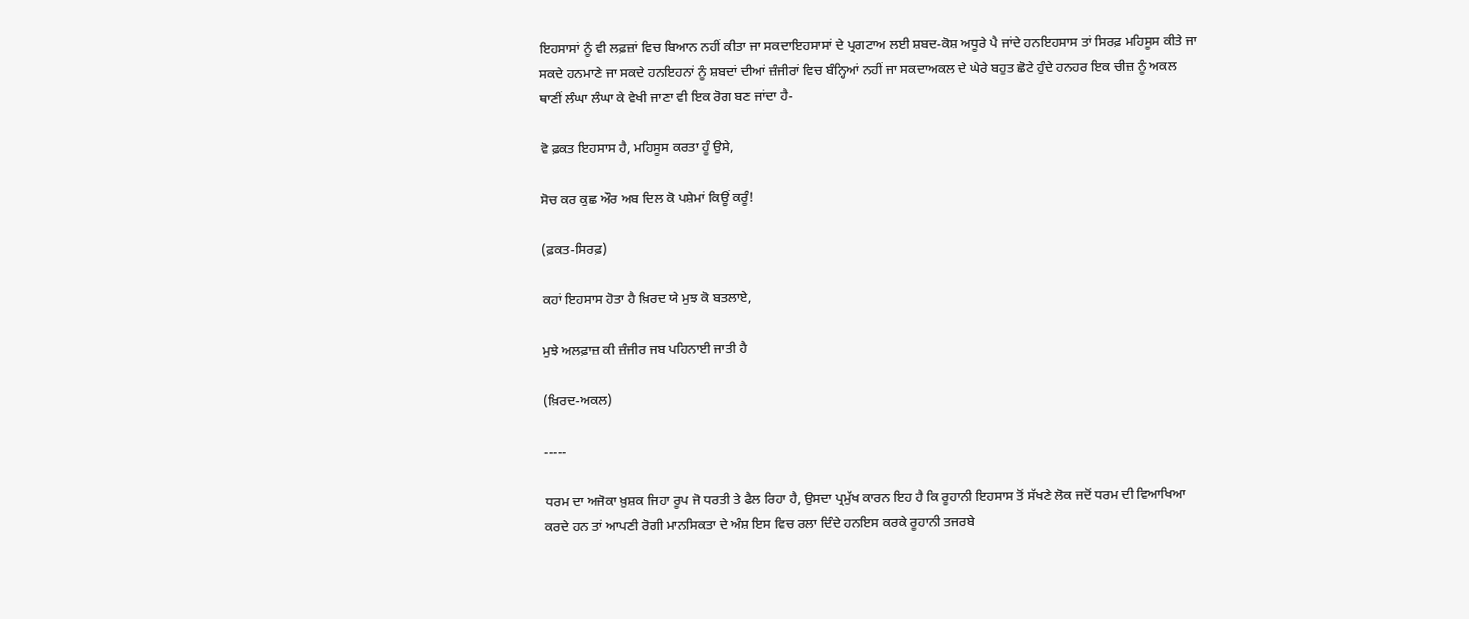ਇਹਸਾਸਾਂ ਨੂੰ ਵੀ ਲਫ਼ਜ਼ਾਂ ਵਿਚ ਬਿਆਨ ਨਹੀਂ ਕੀਤਾ ਜਾ ਸਕਦਾਇਹਸਾਸਾਂ ਦੇ ਪ੍ਰਗਟਾਅ ਲਈ ਸ਼ਬਦ-ਕੋਸ਼ ਅਧੂਰੇ ਪੈ ਜਾਂਦੇ ਹਨਇਹਸਾਸ ਤਾਂ ਸਿਰਫ਼ ਮਹਿਸੂਸ ਕੀਤੇ ਜਾ ਸਕਦੇ ਹਨਮਾਣੇ ਜਾ ਸਕਦੇ ਹਨਇਹਨਾਂ ਨੂੰ ਸ਼ਬਦਾਂ ਦੀਆਂ ਜ਼ੰਜੀਰਾਂ ਵਿਚ ਬੰਨ੍ਹਿਆਂ ਨਹੀਂ ਜਾ ਸਕਦਾਅਕਲ ਦੇ ਘੇਰੇ ਬਹੁਤ ਛੋਟੇ ਹੁੰਦੇ ਹਨਹਰ ਇਕ ਚੀਜ਼ ਨੂੰ ਅਕਲ ਥਾਣੀਂ ਲੰਘਾ ਲੰਘਾ ਕੇ ਵੇਖੀ ਜਾਣਾ ਵੀ ਇਕ ਰੋਗ ਬਣ ਜਾਂਦਾ ਹੈ-

ਵੋ ਫ਼ਕਤ ਇਹਸਾਸ ਹੈ, ਮਹਿਸੂਸ ਕਰਤਾ ਹੂੰ ਉਸੇ,

ਸੋਚ ਕਰ ਕੁਛ ਔਰ ਅਬ ਦਿਲ ਕੋ ਪਸ਼ੇਮਾਂ ਕਿਊਂ ਕਰੂੰ!

(ਫ਼ਕਤ-ਸਿਰਫ਼)

ਕਹਾਂ ਇਹਸਾਸ ਹੋਤਾ ਹੈ ਖ਼ਿਰਦ ਯੇ ਮੁਝ ਕੋ ਬਤਲਾਏ,

ਮੁਝੇ ਅਲਫ਼ਾਜ਼ ਕੀ ਜ਼ੰਜੀਰ ਜਬ ਪਹਿਨਾਈ ਜਾਤੀ ਹੈ

(ਖ਼ਿਰਦ-ਅਕਲ)

-----

ਧਰਮ ਦਾ ਅਜੋਕਾ ਖ਼ੁਸ਼ਕ ਜਿਹਾ ਰੂਪ ਜੋ ਧਰਤੀ ਤੇ ਫੈਲ ਰਿਹਾ ਹੈ, ਉਸਦਾ ਪ੍ਰਮੁੱਖ ਕਾਰਨ ਇਹ ਹੈ ਕਿ ਰੂਹਾਨੀ ਇਹਸਾਸ ਤੋਂ ਸੱਖਣੇ ਲੋਕ ਜਦੋਂ ਧਰਮ ਦੀ ਵਿਆਖਿਆ ਕਰਦੇ ਹਨ ਤਾਂ ਆਪਣੀ ਰੋਗੀ ਮਾਨਸਿਕਤਾ ਦੇ ਅੰਸ਼ ਇਸ ਵਿਚ ਰਲਾ ਦਿੰਦੇ ਹਨਇਸ ਕਰਕੇ ਰੂਹਾਨੀ ਤਜਰਬੇ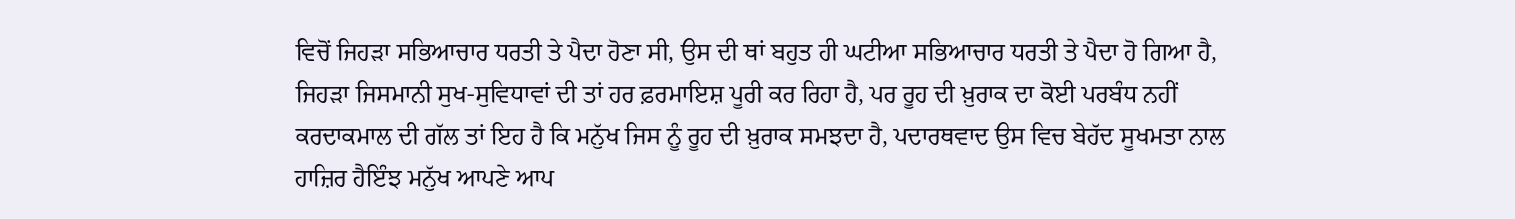ਵਿਚੋਂ ਜਿਹੜਾ ਸਭਿਆਚਾਰ ਧਰਤੀ ਤੇ ਪੈਦਾ ਹੋਣਾ ਸੀ, ਉਸ ਦੀ ਥਾਂ ਬਹੁਤ ਹੀ ਘਟੀਆ ਸਭਿਆਚਾਰ ਧਰਤੀ ਤੇ ਪੈਦਾ ਹੋ ਗਿਆ ਹੈ, ਜਿਹੜਾ ਜਿਸਮਾਨੀ ਸੁਖ-ਸੁਵਿਧਾਵਾਂ ਦੀ ਤਾਂ ਹਰ ਫ਼ਰਮਾਇਸ਼ ਪੂਰੀ ਕਰ ਰਿਹਾ ਹੈ, ਪਰ ਰੂਹ ਦੀ ਖ਼ੁਰਾਕ ਦਾ ਕੋਈ ਪਰਬੰਧ ਨਹੀਂ ਕਰਦਾਕਮਾਲ ਦੀ ਗੱਲ ਤਾਂ ਇਹ ਹੈ ਕਿ ਮਨੁੱਖ ਜਿਸ ਨੂੰ ਰੂਹ ਦੀ ਖ਼ੁਰਾਕ ਸਮਝਦਾ ਹੈ, ਪਦਾਰਥਵਾਦ ਉਸ ਵਿਚ ਬੇਹੱਦ ਸੂਖਮਤਾ ਨਾਲ ਹਾਜ਼ਿਰ ਹੈਇੰਝ ਮਨੁੱਖ ਆਪਣੇ ਆਪ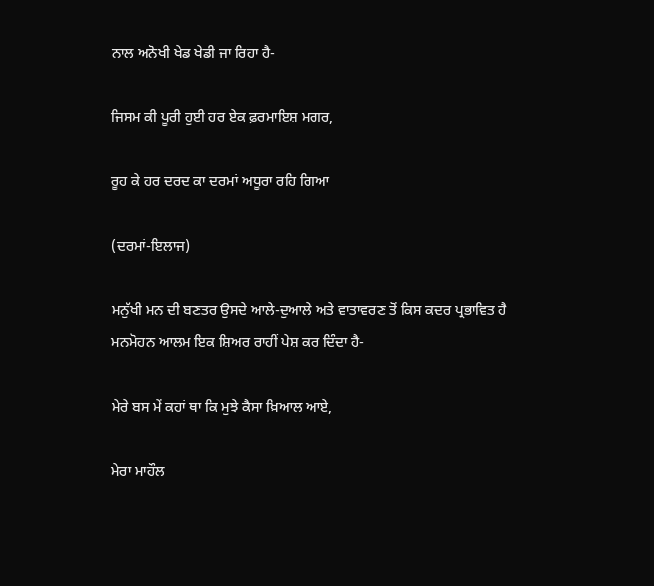ਨਾਲ ਅਨੋਖੀ ਖੇਡ ਖੇਡੀ ਜਾ ਰਿਹਾ ਹੈ-

ਜਿਸਮ ਕੀ ਪੂਰੀ ਹੁਈ ਹਰ ਏਕ ਫ਼ਰਮਾਇਸ਼ ਮਗਰ,

ਰੂਹ ਕੇ ਹਰ ਦਰਦ ਕਾ ਦਰਮਾਂ ਅਧੂਰਾ ਰਹਿ ਗਿਆ

(ਦਰਮਾਂ-ਇਲਾਜ)

ਮਨੁੱਖੀ ਮਨ ਦੀ ਬਣਤਰ ਉਸਦੇ ਆਲੇ-ਦੁਆਲੇ ਅਤੇ ਵਾਤਾਵਰਣ ਤੋਂ ਕਿਸ ਕਦਰ ਪ੍ਰਭਾਵਿਤ ਹੈ ਮਨਮੋਹਨ ਆਲਮ ਇਕ ਸ਼ਿਅਰ ਰਾਹੀਂ ਪੇਸ਼ ਕਰ ਦਿੰਦਾ ਹੈ-

ਮੇਰੇ ਬਸ ਮੇਂ ਕਹਾਂ ਥਾ ਕਿ ਮੁਝੇ ਕੈਸਾ ਖ਼ਿਆਲ ਆਏ,

ਮੇਰਾ ਮਾਹੌਲ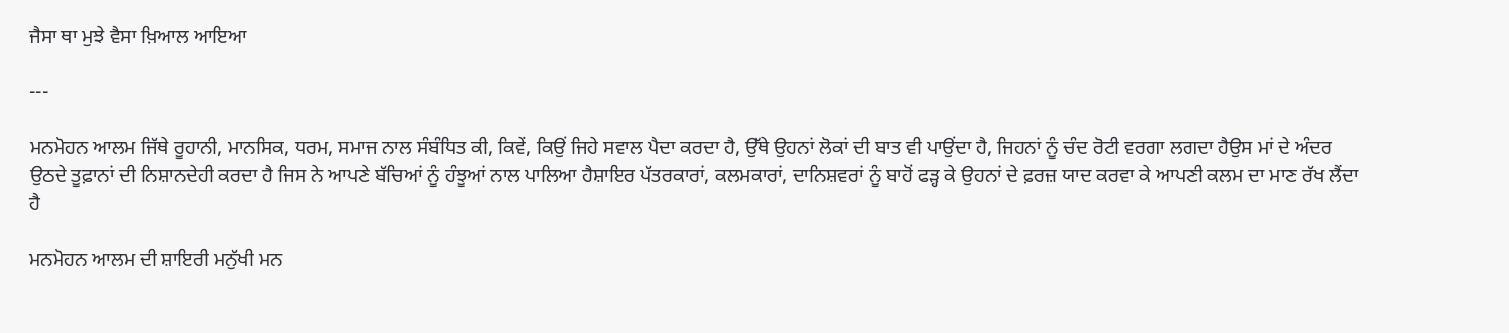ਜੈਸਾ ਥਾ ਮੁਝੇ ਵੈਸਾ ਖ਼ਿਆਲ ਆਇਆ

---

ਮਨਮੋਹਨ ਆਲਮ ਜਿੱਥੇ ਰੂਹਾਨੀ, ਮਾਨਸਿਕ, ਧਰਮ, ਸਮਾਜ ਨਾਲ ਸੰਬੰਧਿਤ ਕੀ, ਕਿਵੇਂ, ਕਿਉਂ ਜਿਹੇ ਸਵਾਲ ਪੈਦਾ ਕਰਦਾ ਹੈ, ਉੱਥੇ ਉਹਨਾਂ ਲੋਕਾਂ ਦੀ ਬਾਤ ਵੀ ਪਾਉਂਦਾ ਹੈ, ਜਿਹਨਾਂ ਨੂੰ ਚੰਦ ਰੋਟੀ ਵਰਗਾ ਲਗਦਾ ਹੈਉਸ ਮਾਂ ਦੇ ਅੰਦਰ ਉਠਦੇ ਤੂਫ਼ਾਨਾਂ ਦੀ ਨਿਸ਼ਾਨਦੇਹੀ ਕਰਦਾ ਹੈ ਜਿਸ ਨੇ ਆਪਣੇ ਬੱਚਿਆਂ ਨੂੰ ਹੰਝੂਆਂ ਨਾਲ ਪਾਲਿਆ ਹੈਸ਼ਾਇਰ ਪੱਤਰਕਾਰਾਂ, ਕਲਮਕਾਰਾਂ, ਦਾਨਿਸ਼ਵਰਾਂ ਨੂੰ ਬਾਹੋਂ ਫੜ੍ਹ ਕੇ ਉਹਨਾਂ ਦੇ ਫ਼ਰਜ਼ ਯਾਦ ਕਰਵਾ ਕੇ ਆਪਣੀ ਕਲਮ ਦਾ ਮਾਣ ਰੱਖ ਲੈਂਦਾ ਹੈ

ਮਨਮੋਹਨ ਆਲਮ ਦੀ ਸ਼ਾਇਰੀ ਮਨੁੱਖੀ ਮਨ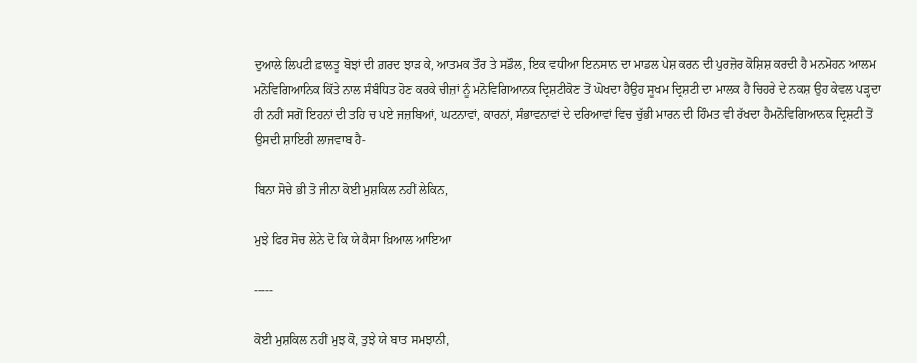ਦੁਆਲੇ ਲਿਪਟੀ ਫ਼ਾਲਤੂ ਬੋਝਾਂ ਦੀ ਗ਼ਰਦ ਝਾੜ ਕੇ, ਆਤਮਕ ਤੌਰ ਤੇ ਸਡੌਲ, ਇਕ ਵਧੀਆ ਇਨਸਾਨ ਦਾ ਮਾਡਲ ਪੇਸ਼ ਕਰਨ ਦੀ ਪੁਰਜ਼ੋਰ ਕੋਸ਼ਿਸ਼ ਕਰਦੀ ਹੈ ਮਨਮੋਹਨ ਆਲਮ ਮਨੋਵਿਗਿਆਨਿਕ ਕਿੱਤੇ ਨਾਲ ਸੰਬੰਧਿਤ ਹੋਣ ਕਰਕੇ ਚੀਜ਼ਾਂ ਨੂੰ ਮਨੋਵਿਗਿਆਨਕ ਦ੍ਰਿਸ਼ਟੀਕੋਣ ਤੋਂ ਘੋਖਦਾ ਹੈਉਹ ਸੂਖਮ ਦ੍ਰਿਸ਼ਟੀ ਦਾ ਮਾਲਕ ਹੈ ਚਿਹਰੇ ਦੇ ਨਕਸ਼ ਉਹ ਕੇਵਲ ਪੜ੍ਹਦਾ ਹੀ ਨਹੀਂ ਸਗੋਂ ਇਹਨਾਂ ਦੀ ਤਹਿ ਚ ਪਏ ਜਜ਼ਬਿਆਂ, ਘਟਨਾਵਾਂ, ਕਾਰਨਾਂ, ਸੰਭਾਵਨਾਵਾਂ ਦੇ ਦਰਿਆਵਾਂ ਵਿਚ ਚੁੱਭੀ ਮਾਰਨ ਦੀ ਹਿੰਮਤ ਵੀ ਰੱਖਦਾ ਹੈਮਨੋਵਿਗਿਆਨਕ ਦ੍ਰਿਸ਼ਟੀ ਤੋਂ ਉਸਦੀ ਸ਼ਾਇਰੀ ਲਾਜਵਾਬ ਹੈ-

ਬਿਨਾ ਸੋਚੇ ਭੀ ਤੋ ਜੀਨਾ ਕੋਈ ਮੁਸ਼ਕਿਲ ਨਹੀਂ ਲੇਕਿਨ,

ਮੁਝੇ ਫਿਰ ਸੋਚ ਲੇਨੇ ਦੋ ਕਿ ਯੇ ਕੈਸਾ ਖ਼ਿਆਲ ਆਇਆ

-----

ਕੋਈ ਮੁਸ਼ਕਿਲ ਨਹੀਂ ਮੁਝ ਕੋ, ਤੁਝੇ ਯੇ ਬਾਤ ਸਮਝਾਨੀ,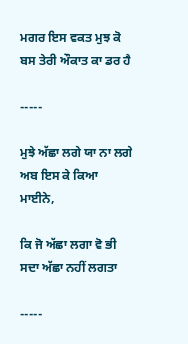ਮਗਰ ਇਸ ਵਕਤ ਮੁਝ ਕੋ ਬਸ ਤੇਰੀ ਔਕਾਤ ਕਾ ਡਰ ਹੈ

-----

ਮੁਝੇ ਅੱਛਾ ਲਗੇ ਯਾ ਨਾ ਲਗੇ ਅਬ ਇਸ ਕੇ ਕਿਆ ਮਾਈਨੇ,

ਕਿ ਜੋ ਅੱਛਾ ਲਗਾ ਵੋ ਭੀ ਸਦਾ ਅੱਛਾ ਨਹੀਂ ਲਗਤਾ

-----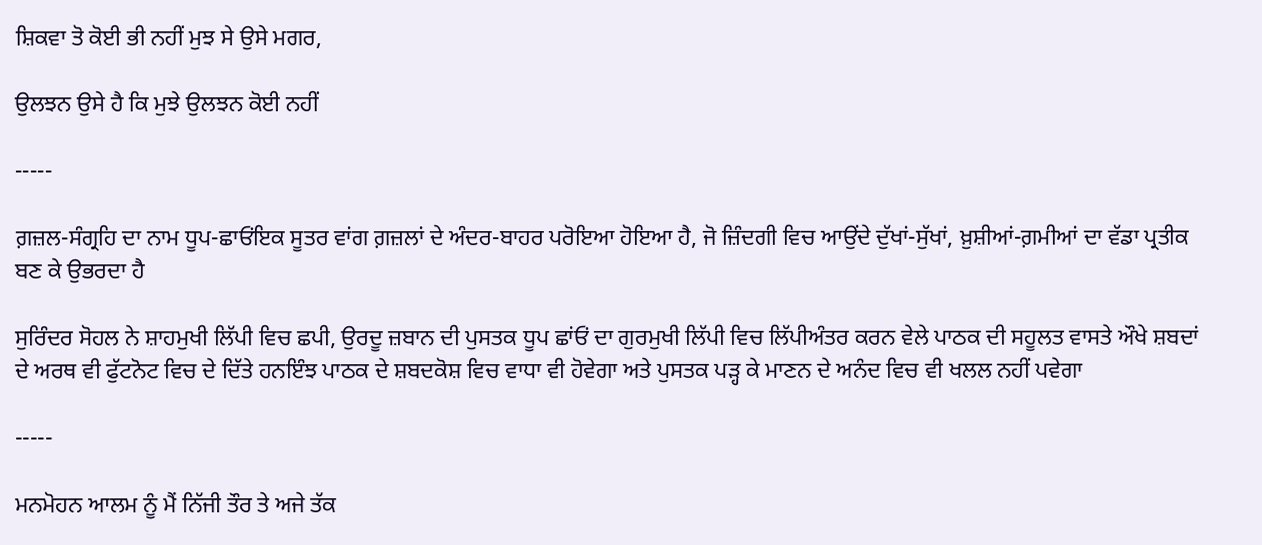ਸ਼ਿਕਵਾ ਤੋ ਕੋਈ ਭੀ ਨਹੀਂ ਮੁਝ ਸੇ ਉਸੇ ਮਗਰ,

ਉਲਝਨ ਉਸੇ ਹੈ ਕਿ ਮੁਝੇ ਉਲਝਨ ਕੋਈ ਨਹੀਂ

-----

ਗ਼ਜ਼ਲ-ਸੰਗ੍ਰਹਿ ਦਾ ਨਾਮ ਧੂਪ-ਛਾਓਂਇਕ ਸੂਤਰ ਵਾਂਗ ਗ਼ਜ਼ਲਾਂ ਦੇ ਅੰਦਰ-ਬਾਹਰ ਪਰੋਇਆ ਹੋਇਆ ਹੈ, ਜੋ ਜ਼ਿੰਦਗੀ ਵਿਚ ਆਉਂਦੇ ਦੁੱਖਾਂ-ਸੁੱਖਾਂ, ਖ਼ੁਸ਼ੀਆਂ-ਗ਼ਮੀਆਂ ਦਾ ਵੱਡਾ ਪ੍ਰਤੀਕ ਬਣ ਕੇ ਉਭਰਦਾ ਹੈ

ਸੁਰਿੰਦਰ ਸੋਹਲ ਨੇ ਸ਼ਾਹਮੁਖੀ ਲਿੱਪੀ ਵਿਚ ਛਪੀ, ਉਰਦੂ ਜ਼ਬਾਨ ਦੀ ਪੁਸਤਕ ਧੂਪ ਛਾਂਓਂ ਦਾ ਗੁਰਮੁਖੀ ਲਿੱਪੀ ਵਿਚ ਲਿੱਪੀਅੰਤਰ ਕਰਨ ਵੇਲੇ ਪਾਠਕ ਦੀ ਸਹੂਲਤ ਵਾਸਤੇ ਔਖੇ ਸ਼ਬਦਾਂ ਦੇ ਅਰਥ ਵੀ ਫੁੱਟਨੋਟ ਵਿਚ ਦੇ ਦਿੱਤੇ ਹਨਇੰਝ ਪਾਠਕ ਦੇ ਸ਼ਬਦਕੋਸ਼ ਵਿਚ ਵਾਧਾ ਵੀ ਹੋਵੇਗਾ ਅਤੇ ਪੁਸਤਕ ਪੜ੍ਹ ਕੇ ਮਾਣਨ ਦੇ ਅਨੰਦ ਵਿਚ ਵੀ ਖਲਲ ਨਹੀਂ ਪਵੇਗਾ

-----

ਮਨਮੋਹਨ ਆਲਮ ਨੂੰ ਮੈਂ ਨਿੱਜੀ ਤੌਰ ਤੇ ਅਜੇ ਤੱਕ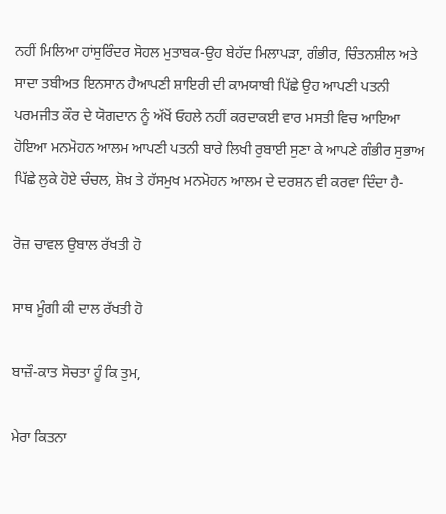ਨਹੀਂ ਮਿਲਿਆ ਹਾਂਸੁਰਿੰਦਰ ਸੋਹਲ ਮੁਤਾਬਕ-ਉਹ ਬੇਹੱਦ ਮਿਲਾਪੜਾ, ਗੰਭੀਰ, ਚਿੰਤਨਸ਼ੀਲ ਅਤੇ ਸਾਦਾ ਤਬੀਅਤ ਇਨਸਾਨ ਹੈਆਪਣੀ ਸ਼ਾਇਰੀ ਦੀ ਕਾਮਯਾਬੀ ਪਿੱਛੇ ਉਹ ਆਪਣੀ ਪਤਨੀ ਪਰਮਜੀਤ ਕੌਰ ਦੇ ਯੋਗਦਾਨ ਨੂੰ ਅੱਖੋਂ ਓਹਲੇ ਨਹੀਂ ਕਰਦਾਕਈ ਵਾਰ ਮਸਤੀ ਵਿਚ ਆਇਆ ਹੋਇਆ ਮਨਮੋਹਨ ਆਲਮ ਆਪਣੀ ਪਤਨੀ ਬਾਰੇ ਲਿਖੀ ਰੁਬਾਈ ਸੁਣਾ ਕੇ ਆਪਣੇ ਗੰਭੀਰ ਸੁਭਾਅ ਪਿੱਛੇ ਲੁਕੇ ਹੋਏ ਚੰਚਲ, ਸ਼ੋਖ਼ ਤੇ ਹੱਸਮੁਖ ਮਨਮੋਹਨ ਆਲਮ ਦੇ ਦਰਸ਼ਨ ਵੀ ਕਰਵਾ ਦਿੰਦਾ ਹੈ-

ਰੋਜ਼ ਚਾਵਲ ਉਬਾਲ ਰੱਖਤੀ ਹੋ

ਸਾਥ ਮੂੰਗੀ ਕੀ ਦਾਲ ਰੱਖਤੀ ਹੋ

ਬਾਜ਼ੌ-ਕਾਤ ਸੋਚਤਾ ਹੂੰ ਕਿ ਤੁਮ,

ਮੇਰਾ ਕਿਤਨਾ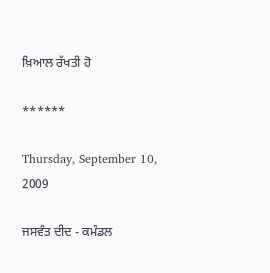ਖ਼ਿਆਲ ਰੱਖਤੀ ਹੋ

******

Thursday, September 10, 2009

ਜਸਵੰਤ ਦੀਦ - ਕਮੰਡਲ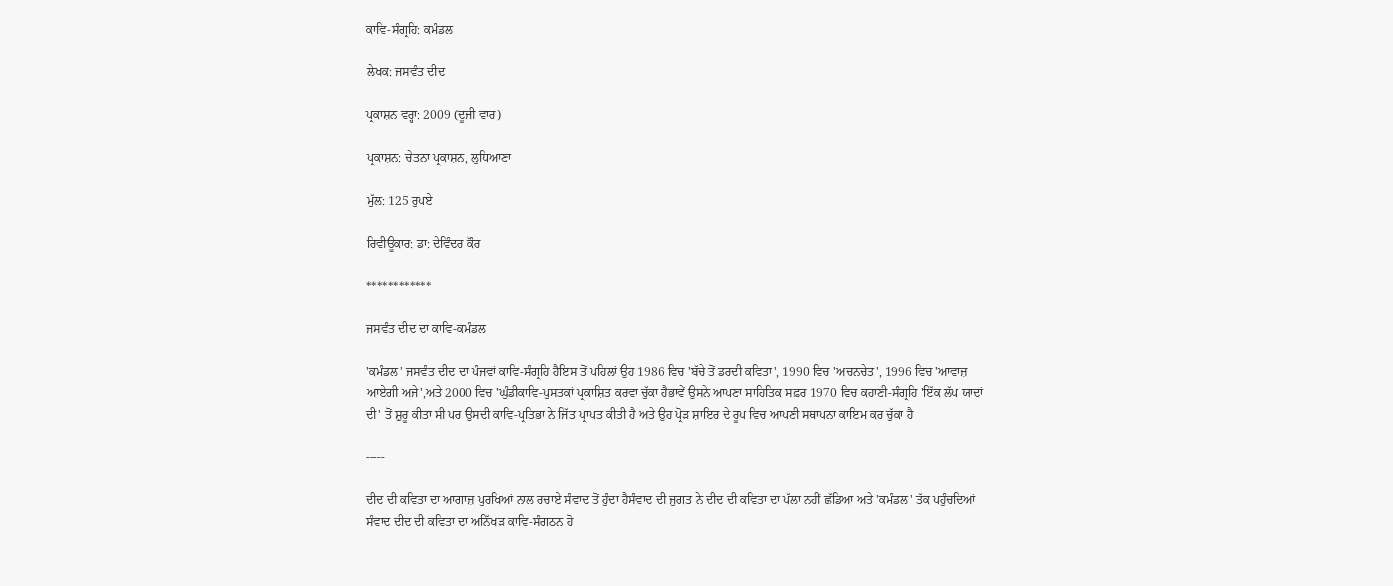ਕਾਵਿ-ਸੰਗ੍ਰਹਿ: ਕਮੰਡਲ

ਲੇਖਕ: ਜਸਵੰਤ ਦੀਦ

ਪ੍ਰਕਾਸ਼ਨ ਵਰ੍ਹਾ: 2009 (ਦੂਜੀ ਵਾਰ)

ਪ੍ਰਕਾਸ਼ਨ: ਚੇਤਨਾ ਪ੍ਰਕਾਸ਼ਨ, ਲੁਧਿਆਣਾ

ਮੁੱਲ: 125 ਰੁਪਏ

ਰਿਵੀਊਕਾਰ: ਡਾ: ਦੇਵਿੰਦਰ ਕੌਰ

************

ਜਸਵੰਤ ਦੀਦ ਦਾ ਕਾਵਿ-ਕਮੰਡਲ

'ਕਮੰਡਲ' ਜਸਵੰਤ ਦੀਦ ਦਾ ਪੰਜਵਾਂ ਕਾਵਿ-ਸੰਗ੍ਰਹਿ ਹੈਇਸ ਤੋਂ ਪਹਿਲਾਂ ਉਹ 1986 ਵਿਚ 'ਬੱਚੇ ਤੋਂ ਡਰਦੀ ਕਵਿਤਾ', 1990 ਵਿਚ 'ਅਚਨਚੇਤ', 1996 ਵਿਚ 'ਆਵਾਜ਼ ਆਏਗੀ ਅਜੇ',ਅਤੇ 2000 ਵਿਚ 'ਘੁੰਡੀਕਾਵਿ-ਪੁਸਤਕਾਂ ਪ੍ਰਕਾਸ਼ਿਤ ਕਰਵਾ ਚੁੱਕਾ ਹੈਭਾਵੇਂ ਉਸਨੇ ਆਪਣਾ ਸਾਹਿਤਿਕ ਸਫ਼ਰ 1970 ਵਿਚ ਕਹਾਣੀ-ਸੰਗ੍ਰਹਿ 'ਇੱਕ ਲੱਪ ਯਾਦਾਂ ਦੀ' ਤੋਂ ਸ਼ੁਰੂ ਕੀਤਾ ਸੀ ਪਰ ਉਸਦੀ ਕਾਵਿ-ਪ੍ਰਤਿਭਾ ਨੇ ਜਿੱਤ ਪ੍ਰਾਪਤ ਕੀਤੀ ਹੈ ਅਤੇ ਉਹ ਪ੍ਰੋੜ ਸ਼ਾਇਰ ਦੇ ਰੂਪ ਵਿਚ ਆਪਣੀ ਸਥਾਪਨਾ ਕਾਇਮ ਕਰ ਚੁੱਕਾ ਹੈ

-----

ਦੀਦ ਦੀ ਕਵਿਤਾ ਦਾ ਆਗਾਜ਼ ਪੁਰਖਿਆਂ ਨਾਲ ਰਚਾਏ ਸੰਵਾਦ ਤੋਂ ਹੁੰਦਾ ਹੈਸੰਵਾਦ ਦੀ ਜੁਗਤ ਨੇ ਦੀਦ ਦੀ ਕਵਿਤਾ ਦਾ ਪੱਲਾ ਨਹੀਂ ਛੱਡਿਆ ਅਤੇ 'ਕਮੰਡਲ' ਤੱਕ ਪਹੁੰਚਦਿਆਂ ਸੰਵਾਦ ਦੀਦ ਦੀ ਕਵਿਤਾ ਦਾ ਅਨਿੱਖੜ ਕਾਵਿ-ਸੰਗਠਨ ਹੋ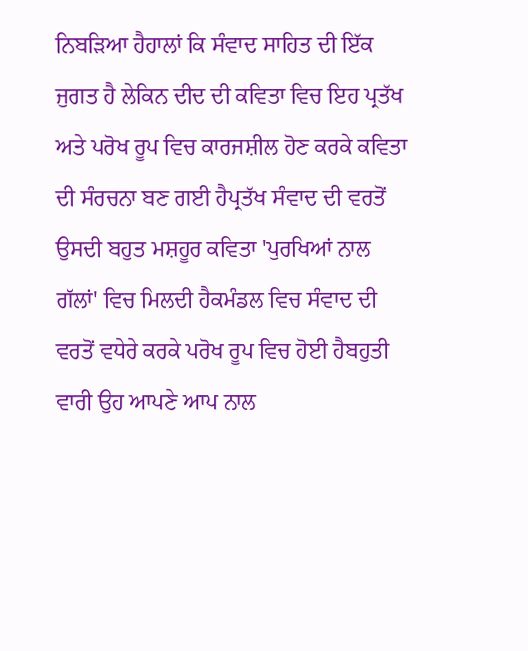ਨਿਬੜਿਆ ਹੈਹਾਲਾਂ ਕਿ ਸੰਵਾਦ ਸਾਹਿਤ ਦੀ ਇੱਕ ਜੁਗਤ ਹੈ ਲੇਕਿਨ ਦੀਦ ਦੀ ਕਵਿਤਾ ਵਿਚ ਇਹ ਪ੍ਰਤੱਖ ਅਤੇ ਪਰੋਖ ਰੂਪ ਵਿਚ ਕਾਰਜਸ਼ੀਲ ਹੋਣ ਕਰਕੇ ਕਵਿਤਾ ਦੀ ਸੰਰਚਨਾ ਬਣ ਗਈ ਹੈਪ੍ਰਤੱਖ ਸੰਵਾਦ ਦੀ ਵਰਤੋਂ ਉਸਦੀ ਬਹੁਤ ਮਸ਼ਹੂਰ ਕਵਿਤਾ 'ਪੁਰਖਿਆਂ ਨਾਲ ਗੱਲਾਂ' ਵਿਚ ਮਿਲਦੀ ਹੈਕਮੰਡਲ ਵਿਚ ਸੰਵਾਦ ਦੀ ਵਰਤੋਂ ਵਧੇਰੇ ਕਰਕੇ ਪਰੋਖ ਰੂਪ ਵਿਚ ਹੋਈ ਹੈਬਹੁਤੀ ਵਾਰੀ ਉਹ ਆਪਣੇ ਆਪ ਨਾਲ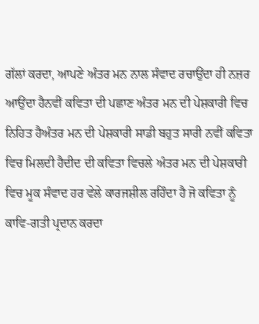ਗੱਲਾਂ ਕਰਦਾ, ਆਪਣੇ ਅੰਤਰ ਮਨ ਨਾਲ ਸੰਵਾਦ ਰਚਾਉਂਦਾ ਹੀ ਨਜ਼ਰ ਆਉਂਦਾ ਹੈਨਵੀਂ ਕਵਿਤਾ ਦੀ ਪਛਾਣ ਅੰਤਰ ਮਨ ਦੀ ਪੇਸ਼ਕਾਰੀ ਵਿਚ ਨਿਹਿਤ ਹੈਅੰਤਰ ਮਨ ਦੀ ਪੇਸ਼ਕਾਰੀ ਸਾਡੀ ਬਹੁਤ ਸਾਰੀ ਨਵੀਂ ਕਵਿਤਾ ਵਿਚ ਮਿਲਦੀ ਹੈਦੀਦ ਦੀ ਕਵਿਤਾ ਵਿਚਲੇ ਅੰਤਰ ਮਨ ਦੀ ਪੇਸ਼ਕਾਰੀ ਵਿਚ ਮੂਕ ਸੰਵਾਦ ਹਰ ਵੇਲੇ ਕਾਰਜਸ਼ੀਲ ਰਹਿੰਦਾ ਹੈ ਜੋ ਕਵਿਤਾ ਨੂੰ ਕਾਵਿ-ਗਤੀ ਪ੍ਰਦਾਨ ਕਰਦਾ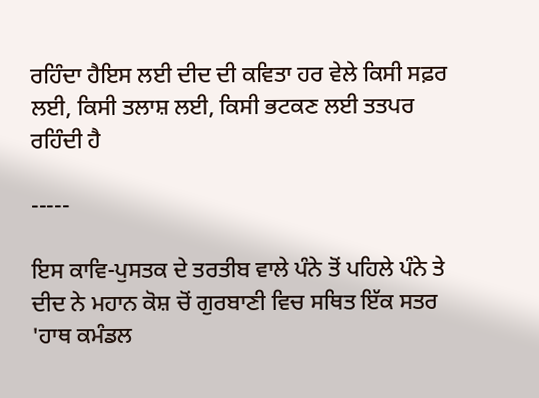ਰਹਿੰਦਾ ਹੈਇਸ ਲਈ ਦੀਦ ਦੀ ਕਵਿਤਾ ਹਰ ਵੇਲੇ ਕਿਸੀ ਸਫ਼ਰ ਲਈ, ਕਿਸੀ ਤਲਾਸ਼ ਲਈ, ਕਿਸੀ ਭਟਕਣ ਲਈ ਤਤਪਰ ਰਹਿੰਦੀ ਹੈ

-----

ਇਸ ਕਾਵਿ-ਪੁਸਤਕ ਦੇ ਤਰਤੀਬ ਵਾਲੇ ਪੰਨੇ ਤੋਂ ਪਹਿਲੇ ਪੰਨੇ ਤੇ ਦੀਦ ਨੇ ਮਹਾਨ ਕੋਸ਼ ਚੋਂ ਗੁਰਬਾਣੀ ਵਿਚ ਸਥਿਤ ਇੱਕ ਸਤਰ 'ਹਾਥ ਕਮੰਡਲ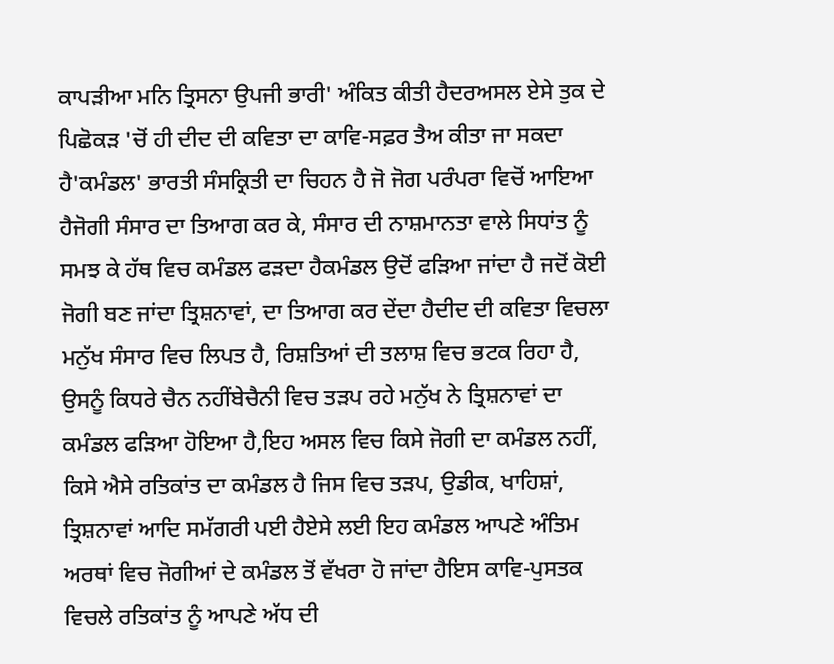ਕਾਪੜੀਆ ਮਨਿ ਤ੍ਰਿਸਨਾ ਉਪਜੀ ਭਾਰੀ' ਅੰਕਿਤ ਕੀਤੀ ਹੈਦਰਅਸਲ ਏਸੇ ਤੁਕ ਦੇ ਪਿਛੋਕੜ 'ਚੋਂ ਹੀ ਦੀਦ ਦੀ ਕਵਿਤਾ ਦਾ ਕਾਵਿ-ਸਫ਼ਰ ਤੈਅ ਕੀਤਾ ਜਾ ਸਕਦਾ ਹੈ'ਕਮੰਡਲ' ਭਾਰਤੀ ਸੰਸਕ੍ਰਿਤੀ ਦਾ ਚਿਹਨ ਹੈ ਜੋ ਜੋਗ ਪਰੰਪਰਾ ਵਿਚੋਂ ਆਇਆ ਹੈਜੋਗੀ ਸੰਸਾਰ ਦਾ ਤਿਆਗ ਕਰ ਕੇ, ਸੰਸਾਰ ਦੀ ਨਾਸ਼ਮਾਨਤਾ ਵਾਲੇ ਸਿਧਾਂਤ ਨੂੰ ਸਮਝ ਕੇ ਹੱਥ ਵਿਚ ਕਮੰਡਲ ਫੜਦਾ ਹੈਕਮੰਡਲ ਉਦੋਂ ਫੜਿਆ ਜਾਂਦਾ ਹੈ ਜਦੋਂ ਕੋਈ ਜੋਗੀ ਬਣ ਜਾਂਦਾ ਤ੍ਰਿਸ਼ਨਾਵਾਂ, ਦਾ ਤਿਆਗ ਕਰ ਦੇਂਦਾ ਹੈਦੀਦ ਦੀ ਕਵਿਤਾ ਵਿਚਲਾ ਮਨੁੱਖ ਸੰਸਾਰ ਵਿਚ ਲਿਪਤ ਹੈ, ਰਿਸ਼ਤਿਆਂ ਦੀ ਤਲਾਸ਼ ਵਿਚ ਭਟਕ ਰਿਹਾ ਹੈ, ਉਸਨੂੰ ਕਿਧਰੇ ਚੈਨ ਨਹੀਂਬੇਚੈਨੀ ਵਿਚ ਤੜਪ ਰਹੇ ਮਨੁੱਖ ਨੇ ਤ੍ਰਿਸ਼ਨਾਵਾਂ ਦਾ ਕਮੰਡਲ ਫੜਿਆ ਹੋਇਆ ਹੈ,ਇਹ ਅਸਲ ਵਿਚ ਕਿਸੇ ਜੋਗੀ ਦਾ ਕਮੰਡਲ ਨਹੀਂ, ਕਿਸੇ ਐਸੇ ਰਤਿਕਾਂਤ ਦਾ ਕਮੰਡਲ ਹੈ ਜਿਸ ਵਿਚ ਤੜਪ, ਉਡੀਕ, ਖਾਹਿਸ਼ਾਂ, ਤ੍ਰਿਸ਼ਨਾਵਾਂ ਆਦਿ ਸਮੱਗਰੀ ਪਈ ਹੈਏਸੇ ਲਈ ਇਹ ਕਮੰਡਲ ਆਪਣੇ ਅੰਤਿਮ ਅਰਥਾਂ ਵਿਚ ਜੋਗੀਆਂ ਦੇ ਕਮੰਡਲ ਤੋਂ ਵੱਖਰਾ ਹੋ ਜਾਂਦਾ ਹੈਇਸ ਕਾਵਿ-ਪੁਸਤਕ ਵਿਚਲੇ ਰਤਿਕਾਂਤ ਨੂੰ ਆਪਣੇ ਅੱਧ ਦੀ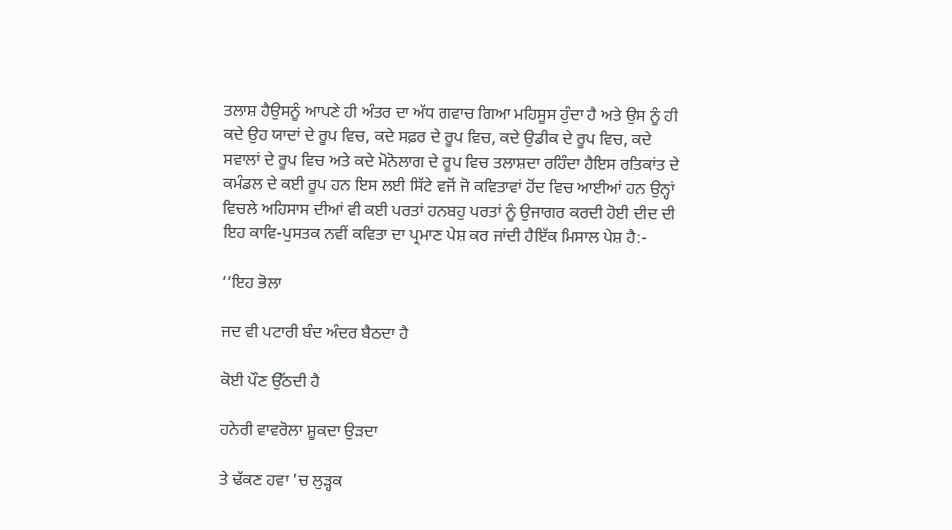ਤਲਾਸ਼ ਹੈਉਸਨੂੰ ਆਪਣੇ ਹੀ ਅੰਤਰ ਦਾ ਅੱਧ ਗਵਾਚ ਗਿਆ ਮਹਿਸੂਸ ਹੁੰਦਾ ਹੈ ਅਤੇ ਉਸ ਨੂੰ ਹੀ ਕਦੇ ਉਹ ਯਾਦਾਂ ਦੇ ਰੂਪ ਵਿਚ, ਕਦੇ ਸਫ਼ਰ ਦੇ ਰੂਪ ਵਿਚ, ਕਦੇ ਉਡੀਕ ਦੇ ਰੂਪ ਵਿਚ, ਕਦੇ ਸਵਾਲਾਂ ਦੇ ਰੂਪ ਵਿਚ ਅਤੇ ਕਦੇ ਮੋਨੋਲਾਗ ਦੇ ਰੂਪ ਵਿਚ ਤਲਾਸ਼ਦਾ ਰਹਿੰਦਾ ਹੈਇਸ ਰਤਿਕਾਂਤ ਦੇ ਕਮੰਡਲ ਦੇ ਕਈ ਰੂਪ ਹਨ ਇਸ ਲਈ ਸਿੱਟੇ ਵਜੋਂ ਜੋ ਕਵਿਤਾਵਾਂ ਹੋਂਦ ਵਿਚ ਆਈਆਂ ਹਨ ਉਨ੍ਹਾਂ ਵਿਚਲੇ ਅਹਿਸਾਸ ਦੀਆਂ ਵੀ ਕਈ ਪਰਤਾਂ ਹਨਬਹੁ ਪਰਤਾਂ ਨੂੰ ਉਜਾਗਰ ਕਰਦੀ ਹੋਈ ਦੀਦ ਦੀ ਇਹ ਕਾਵਿ-ਪੁਸਤਕ ਨਵੀਂ ਕਵਿਤਾ ਦਾ ਪ੍ਰਮਾਣ ਪੇਸ਼ ਕਰ ਜਾਂਦੀ ਹੈਇੱਕ ਮਿਸਾਲ ਪੇਸ਼ ਹੈ:-

‘‘ਇਹ ਭੋਲਾ

ਜਦ ਵੀ ਪਟਾਰੀ ਬੰਦ ਅੰਦਰ ਬੈਠਦਾ ਹੈ

ਕੋਈ ਪੌਣ ਉੱਠਦੀ ਹੈ

ਹਨੇਰੀ ਵਾਵਰੋਲਾ ਸ਼ੂਕਦਾ ਉੜਦਾ

ਤੇ ਢੱਕਣ ਹਵਾ 'ਚ ਲੁੜ੍ਹਕ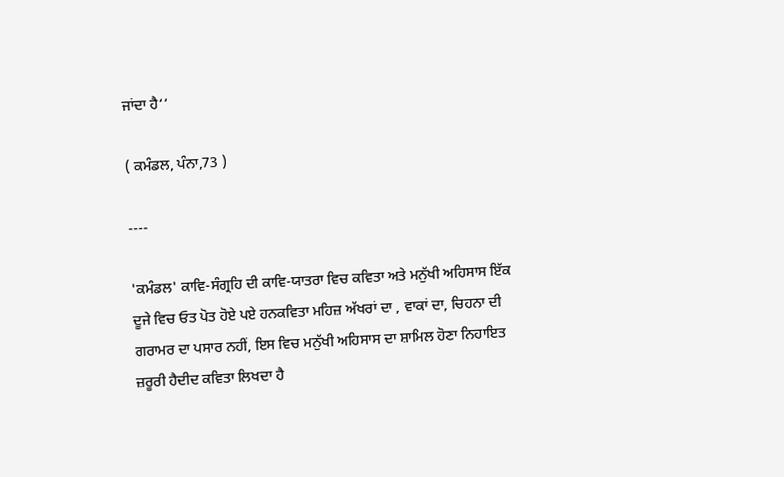ਜਾਂਦਾ ਹੈ‘‘

( ਕਮੰਡਲ, ਪੰਨਾ,73 )

----

'ਕਮੰਡਲ' ਕਾਵਿ-ਸੰਗ੍ਰਹਿ ਦੀ ਕਾਵਿ-ਯਾਤਰਾ ਵਿਚ ਕਵਿਤਾ ਅਤੇ ਮਨੁੱਖੀ ਅਹਿਸਾਸ ਇੱਕ ਦੂਜੇ ਵਿਚ ਓਤ ਪੋਤ ਹੋਏ ਪਏ ਹਨਕਵਿਤਾ ਮਹਿਜ਼ ਅੱਖਰਾਂ ਦਾ , ਵਾਕਾਂ ਦਾ, ਚਿਹਨਾ ਦੀ ਗਰਾਮਰ ਦਾ ਪਸਾਰ ਨਹੀਂ, ਇਸ ਵਿਚ ਮਨੁੱਖੀ ਅਹਿਸਾਸ ਦਾ ਸ਼ਾਮਿਲ ਹੋਣਾ ਨਿਹਾਇਤ ਜ਼ਰੂਰੀ ਹੈਦੀਦ ਕਵਿਤਾ ਲਿਖਦਾ ਹੈ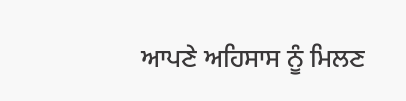ਆਪਣੇ ਅਹਿਸਾਸ ਨੂੰ ਮਿਲਣ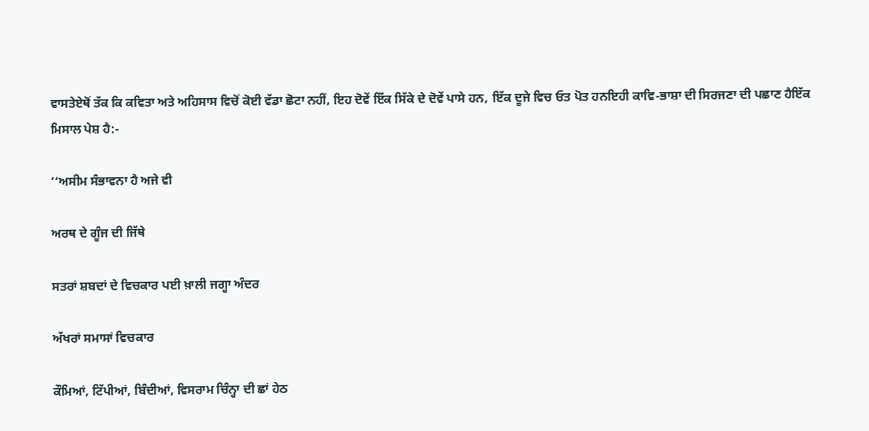ਵਾਸਤੇਏਥੋਂ ਤੱਕ ਕਿ ਕਵਿਤਾ ਅਤੇ ਅਹਿਸਾਸ ਵਿਚੋਂ ਕੋਈ ਵੱਡਾ ਛੋਟਾ ਨਹੀਂ, ਇਹ ਦੋਵੇਂ ਇੱਕ ਸਿੱਕੇ ਦੇ ਦੋਵੇਂ ਪਾਸੇ ਹਨ, ਇੱਕ ਦੂਜੇ ਵਿਚ ਓਤ ਪੋਤ ਹਨਇਹੀ ਕਾਵਿ-ਭਾਸ਼ਾ ਦੀ ਸਿਰਜਣਾ ਦੀ ਪਛਾਣ ਹੈਇੱਕ ਮਿਸਾਲ ਪੇਸ਼ ਹੈ:-

‘‘ਅਸੀਮ ਸੰਭਾਵਨਾ ਹੈ ਅਜੇ ਵੀ

ਅਰਥ ਦੇ ਗੂੰਜ ਦੀ ਜਿੱਥੇ

ਸਤਰਾਂ ਸ਼ਬਦਾਂ ਦੇ ਵਿਚਕਾਰ ਪਈ ਖ਼ਾਲੀ ਜਗ੍ਹਾ ਅੰਦਰ

ਅੱਖਰਾਂ ਸਮਾਸਾਂ ਵਿਚਕਾਰ

ਕੌਮਿਆਂ, ਟਿੱਪੀਆਂ, ਬਿੰਦੀਆਂ, ਵਿਸਰਾਮ ਚਿੰਨ੍ਹਾ ਦੀ ਛਾਂ ਹੇਠ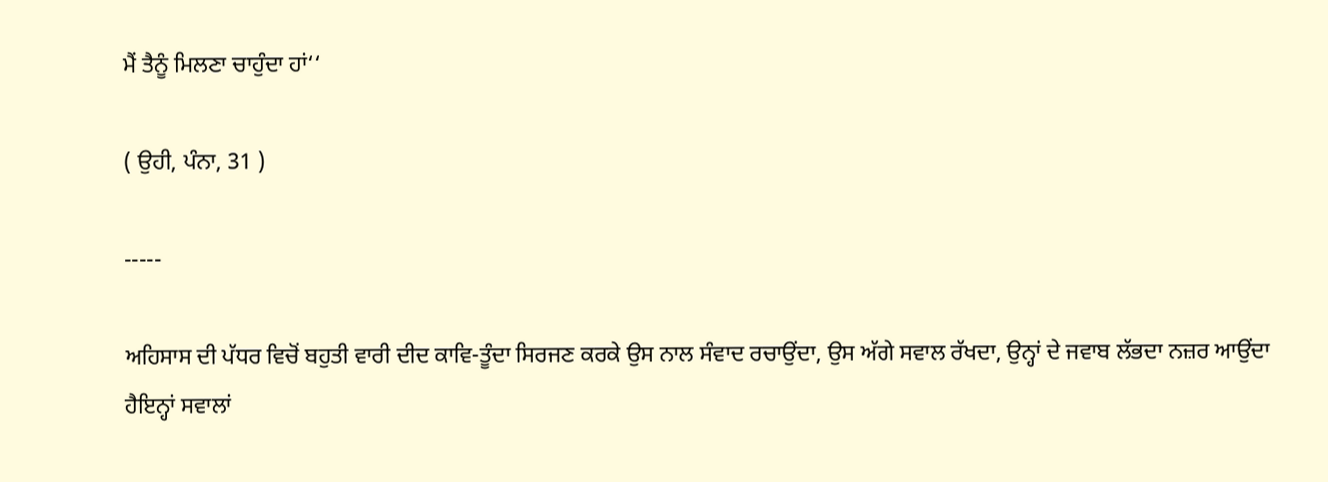ਮੈਂ ਤੈਨੂੰ ਮਿਲਣਾ ਚਾਹੁੰਦਾ ਹਾਂ‘‘

( ਉਹੀ, ਪੰਨਾ, 31 )

-----

ਅਹਿਸਾਸ ਦੀ ਪੱਧਰ ਵਿਚੋਂ ਬਹੁਤੀ ਵਾਰੀ ਦੀਦ ਕਾਵਿ-ਤੂੰਦਾ ਸਿਰਜਣ ਕਰਕੇ ਉਸ ਨਾਲ ਸੰਵਾਦ ਰਚਾਉਂਦਾ, ਉਸ ਅੱਗੇ ਸਵਾਲ ਰੱਖਦਾ, ਉਨ੍ਹਾਂ ਦੇ ਜਵਾਬ ਲੱਭਦਾ ਨਜ਼ਰ ਆਉਂਦਾ ਹੈਇਨ੍ਹਾਂ ਸਵਾਲਾਂ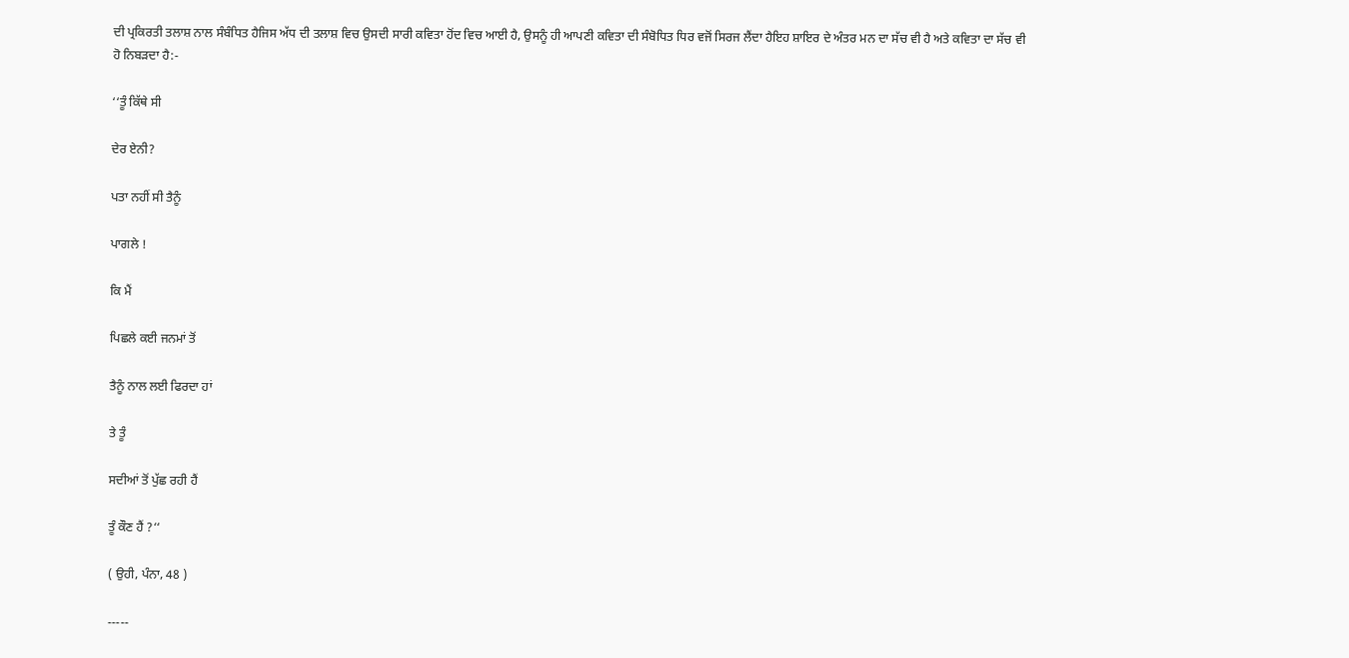ਦੀ ਪ੍ਰਕਿਰਤੀ ਤਲਾਸ਼ ਨਾਲ ਸੰਬੰਧਿਤ ਹੈਜਿਸ ਅੱਧ ਦੀ ਤਲਾਸ਼ ਵਿਚ ਉਸਦੀ ਸਾਰੀ ਕਵਿਤਾ ਹੋਂਦ ਵਿਚ ਆਈ ਹੈ, ਉਸਨੂੰ ਹੀ ਆਪਣੀ ਕਵਿਤਾ ਦੀ ਸੰਬੋਧਿਤ ਧਿਰ ਵਜੋਂ ਸਿਰਜ ਲੈਂਦਾ ਹੈਇਹ ਸ਼ਾਇਰ ਦੇ ਅੰਤਰ ਮਨ ਦਾ ਸੱਚ ਵੀ ਹੈ ਅਤੇ ਕਵਿਤਾ ਦਾ ਸੱਚ ਵੀ ਹੋ ਨਿਬੜਦਾ ਹੈ:-

‘‘ਤੂੰ ਕਿੱਥੇ ਸੀ

ਦੇਰ ਏਨੀ?

ਪਤਾ ਨਹੀਂ ਸੀ ਤੈਨੂੰ

ਪਾਗਲੇ !

ਕਿ ਮੈਂ

ਪਿਛਲੇ ਕਈ ਜਨਮਾਂ ਤੋਂ

ਤੈਨੂੰ ਨਾਲ ਲਈ ਫਿਰਦਾ ਹਾਂ

ਤੇ ਤੂੰ

ਸਦੀਆਂ ਤੋਂ ਪੁੱਛ ਰਹੀ ਹੈਂ

ਤੂੰ ਕੌਣ ਹੈਂ ?‘‘

( ਉਹੀ, ਪੰਨਾ, 48 )

-----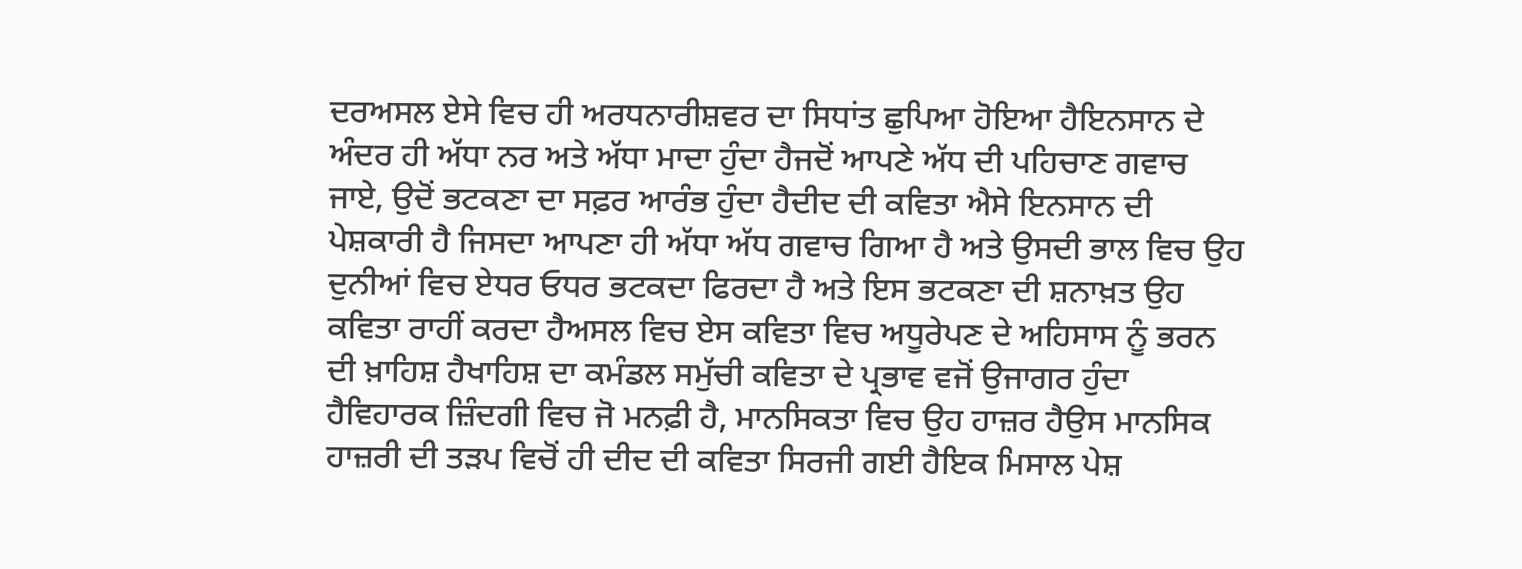ਦਰਅਸਲ ਏਸੇ ਵਿਚ ਹੀ ਅਰਧਨਾਰੀਸ਼ਵਰ ਦਾ ਸਿਧਾਂਤ ਛੁਪਿਆ ਹੋਇਆ ਹੈਇਨਸਾਨ ਦੇ ਅੰਦਰ ਹੀ ਅੱਧਾ ਨਰ ਅਤੇ ਅੱਧਾ ਮਾਦਾ ਹੁੰਦਾ ਹੈਜਦੋਂ ਆਪਣੇ ਅੱਧ ਦੀ ਪਹਿਚਾਣ ਗਵਾਚ ਜਾਏ, ਉਦੋਂ ਭਟਕਣਾ ਦਾ ਸਫ਼ਰ ਆਰੰਭ ਹੁੰਦਾ ਹੈਦੀਦ ਦੀ ਕਵਿਤਾ ਐਸੇ ਇਨਸਾਨ ਦੀ ਪੇਸ਼ਕਾਰੀ ਹੈ ਜਿਸਦਾ ਆਪਣਾ ਹੀ ਅੱਧਾ ਅੱਧ ਗਵਾਚ ਗਿਆ ਹੈ ਅਤੇ ਉਸਦੀ ਭਾਲ ਵਿਚ ਉਹ ਦੁਨੀਆਂ ਵਿਚ ਏਧਰ ਓਧਰ ਭਟਕਦਾ ਫਿਰਦਾ ਹੈ ਅਤੇ ਇਸ ਭਟਕਣਾ ਦੀ ਸ਼ਨਾਖ਼ਤ ਉਹ ਕਵਿਤਾ ਰਾਹੀਂ ਕਰਦਾ ਹੈਅਸਲ ਵਿਚ ਏਸ ਕਵਿਤਾ ਵਿਚ ਅਧੂਰੇਪਣ ਦੇ ਅਹਿਸਾਸ ਨੂੰ ਭਰਨ ਦੀ ਖ਼ਾਹਿਸ਼ ਹੈਖਾਹਿਸ਼ ਦਾ ਕਮੰਡਲ ਸਮੁੱਚੀ ਕਵਿਤਾ ਦੇ ਪ੍ਰਭਾਵ ਵਜੋਂ ਉਜਾਗਰ ਹੁੰਦਾ ਹੈਵਿਹਾਰਕ ਜ਼ਿੰਦਗੀ ਵਿਚ ਜੋ ਮਨਫ਼ੀ ਹੈ, ਮਾਨਸਿਕਤਾ ਵਿਚ ਉਹ ਹਾਜ਼ਰ ਹੈਉਸ ਮਾਨਸਿਕ ਹਾਜ਼ਰੀ ਦੀ ਤੜਪ ਵਿਚੋਂ ਹੀ ਦੀਦ ਦੀ ਕਵਿਤਾ ਸਿਰਜੀ ਗਈ ਹੈਇਕ ਮਿਸਾਲ ਪੇਸ਼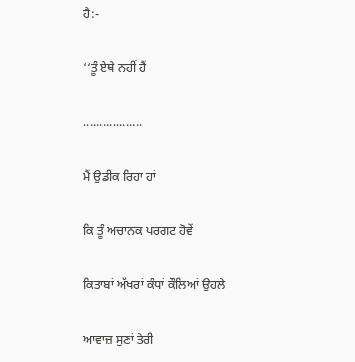ਹੈ:-

‘‘ਤੂੰ ਏਥੇ ਨਹੀਂ ਹੈਂ

..................

ਮੈਂ ਉਡੀਕ ਰਿਹਾ ਹਾਂ

ਕਿ ਤੂੰ ਅਚਾਨਕ ਪਰਗਟ ਹੋਵੇਂ

ਕਿਤਾਬਾਂ ਅੱਖਰਾਂ ਕੰਧਾਂ ਕੌਲਿਆਂ ਉਹਲੇ

ਆਵਾਜ਼ ਸੁਣਾਂ ਤੇਰੀ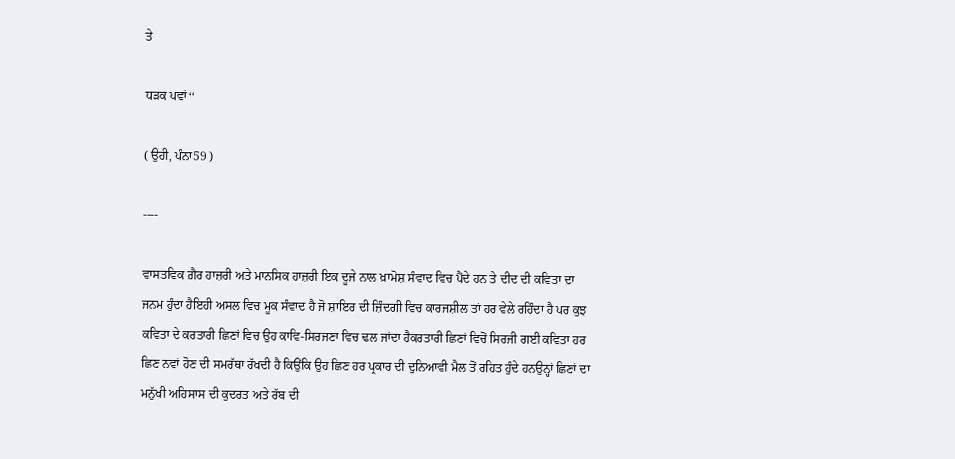ਤੇ

ਧੜਕ ਪਵਾਂ‘‘

( ਉਹੀ, ਪੰਨਾ59 )

----

ਵਾਸਤਵਿਕ ਗ਼ੈਰ ਹਾਜ਼ਰੀ ਅਤੇ ਮਾਨਸਿਕ ਹਾਜ਼ਰੀ ਇਕ ਦੂਜੇ ਨਾਲ ਖ਼ਾਮੋਸ਼ ਸੰਵਾਦ ਵਿਚ ਪੈਂਦੇ ਹਨ ਤੇ ਦੀਦ ਦੀ ਕਵਿਤਾ ਦਾ ਜਨਮ ਹੁੰਦਾ ਹੈਇਹੀ ਅਸਲ ਵਿਚ ਮੂਕ ਸੰਵਾਦ ਹੈ ਜੋ ਸ਼ਾਇਰ ਦੀ ਜ਼ਿੰਦਗੀ ਵਿਚ ਕਾਰਜਸ਼ੀਲ ਤਾਂ ਹਰ ਵੇਲੇ ਰਹਿੰਦਾ ਹੈ ਪਰ ਕੁਝ ਕਵਿਤਾ ਦੇ ਕਰਤਾਰੀ ਛਿਣਾਂ ਵਿਚ ਉਹ ਕਾਵਿ-ਸਿਰਜਣਾ ਵਿਚ ਢਲ ਜਾਂਦਾ ਹੈਕਰਤਾਰੀ ਛਿਣਾਂ ਵਿਚੋਂ ਸਿਰਜੀ ਗਈ ਕਵਿਤਾ ਹਰ ਛਿਣ ਨਵਾਂ ਹੋਣ ਦੀ ਸਮਰੱਥਾ ਰੱਖਦੀ ਹੈ ਕਿਉਂਕਿ ਉਹ ਛਿਣ ਹਰ ਪ੍ਰਕਾਰ ਦੀ ਦੁਨਿਆਵੀ ਮੈਲ ਤੋਂ ਰਹਿਤ ਹੁੰਦੇ ਹਨਉਨ੍ਹਾਂ ਛਿਣਾਂ ਦਾ ਮਨੁੱਖੀ ਅਹਿਸਾਸ ਦੀ ਕੁਦਰਤ ਅਤੇ ਰੱਬ ਦੀ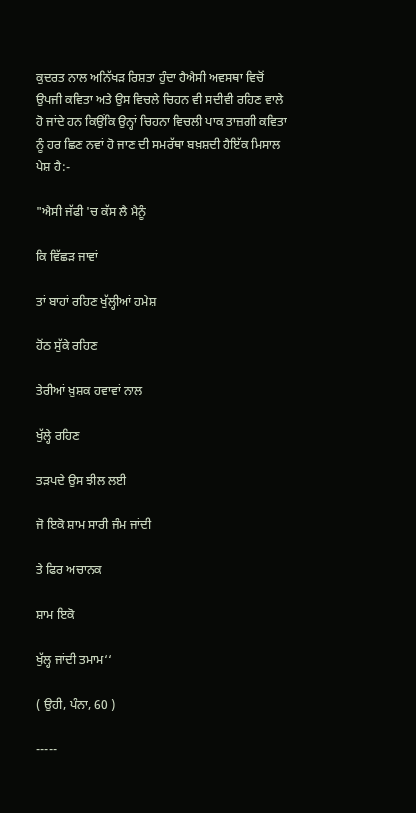ਕੁਦਰਤ ਨਾਲ ਅਨਿੱਖੜ ਰਿਸ਼ਤਾ ਹੁੰਦਾ ਹੈਐਸੀ ਅਵਸਥਾ ਵਿਚੋਂ ਉਪਜੀ ਕਵਿਤਾ ਅਤੇ ਉਸ ਵਿਚਲੇ ਚਿਹਨ ਵੀ ਸਦੀਵੀ ਰਹਿਣ ਵਾਲੇ ਹੋ ਜਾਂਦੇ ਹਨ ਕਿਉਂਕਿ ਉਨ੍ਹਾਂ ਚਿਹਨਾ ਵਿਚਲੀ ਪਾਕ ਤਾਜ਼ਗੀ ਕਵਿਤਾ ਨੂੰ ਹਰ ਛਿਣ ਨਵਾਂ ਹੋ ਜਾਣ ਦੀ ਸਮਰੱਥਾ ਬਖ਼ਸ਼ਦੀ ਹੈਇੱਕ ਮਿਸਾਲ ਪੇਸ਼ ਹੈ:-

"ਐਸੀ ਜੱਫੀ 'ਚ ਕੱਸ ਲੈ ਮੈਨੂੰ

ਕਿ ਵਿੱਛੜ ਜਾਵਾਂ

ਤਾਂ ਬਾਹਾਂ ਰਹਿਣ ਖੁੱਲ੍ਹੀਆਂ ਹਮੇਸ਼

ਹੋਂਠ ਸੁੱਕੇ ਰਹਿਣ

ਤੇਰੀਆਂ ਖ਼ੁਸ਼ਕ ਹਵਾਵਾਂ ਨਾਲ

ਖੁੱਲ੍ਹੇ ਰਹਿਣ

ਤੜਪਦੇ ਉਸ ਝੀਲ ਲਈ

ਜੋ ਇਕੋ ਸ਼ਾਮ ਸਾਰੀ ਜੰਮ ਜਾਂਦੀ

ਤੇ ਫਿਰ ਅਚਾਨਕ

ਸ਼ਾਮ ਇਕੋ

ਖੁੱਲ੍ਹ ਜਾਂਦੀ ਤਮਾਮ‘‘

( ਉਹੀ, ਪੰਨਾ, 60 )

-----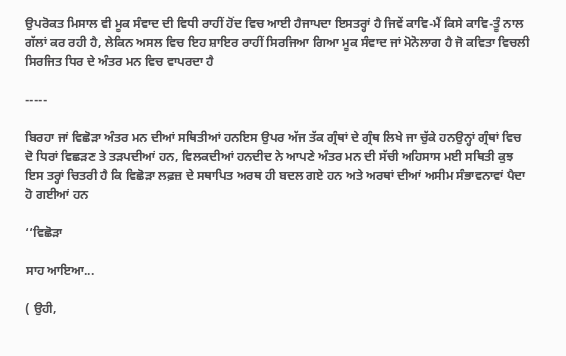ਉਪਰੋਕਤ ਮਿਸਾਲ ਵੀ ਮੂਕ ਸੰਵਾਦ ਦੀ ਵਿਧੀ ਰਾਹੀਂ ਹੋਂਦ ਵਿਚ ਆਈ ਹੈਜਾਪਦਾ ਇਸਤਰ੍ਹਾਂ ਹੈ ਜਿਵੇਂ ਕਾਵਿ-ਮੈਂ ਕਿਸੇ ਕਾਵਿ-ਤੂੰ ਨਾਲ ਗੱਲਾਂ ਕਰ ਰਹੀ ਹੈ, ਲੇਕਿਨ ਅਸਲ ਵਿਚ ਇਹ ਸ਼ਾਇਰ ਰਾਹੀਂ ਸਿਰਜਿਆ ਗਿਆ ਮੂਕ ਸੰਵਾਦ ਜਾਂ ਮੋਨੋਲਾਗ ਹੈ ਜੋ ਕਵਿਤਾ ਵਿਚਲੀ ਸਿਰਜਿਤ ਧਿਰ ਦੇ ਅੰਤਰ ਮਨ ਵਿਚ ਵਾਪਰਦਾ ਹੈ

-----

ਬਿਰਹਾ ਜਾਂ ਵਿਛੋੜਾ ਅੰਤਰ ਮਨ ਦੀਆਂ ਸਥਿਤੀਆਂ ਹਨਇਸ ਉਪਰ ਅੱਜ ਤੱਕ ਗ੍ਰੰਥਾਂ ਦੇ ਗ੍ਰੰਥ ਲਿਖੇ ਜਾ ਚੁੱਕੇ ਹਨਉਨ੍ਹਾਂ ਗ੍ਰੰਥਾਂ ਵਿਚ ਦੋ ਧਿਰਾਂ ਵਿਛੜਣ ਤੇ ਤੜਪਦੀਆਂ ਹਨ, ਵਿਲਕਦੀਆਂ ਹਨਦੀਦ ਨੇ ਆਪਣੇ ਅੰਤਰ ਮਨ ਦੀ ਸੱਚੀ ਅਹਿਸਾਸ ਮਈ ਸਥਿਤੀ ਕੁਝ ਇਸ ਤਰ੍ਹਾਂ ਚਿਤਰੀ ਹੈ ਕਿ ਵਿਛੋੜਾ ਲਫ਼ਜ਼ ਦੇ ਸਥਾਪਿਤ ਅਰਥ ਹੀ ਬਦਲ ਗਏ ਹਨ ਅਤੇ ਅਰਥਾਂ ਦੀਆਂ ਅਸੀਮ ਸੰਭਾਵਨਾਵਾਂ ਪੈਦਾ ਹੋ ਗਈਆਂ ਹਨ

‘‘ਵਿਛੋੜਾ

ਸਾਹ ਆਇਆ...

( ਉਹੀ,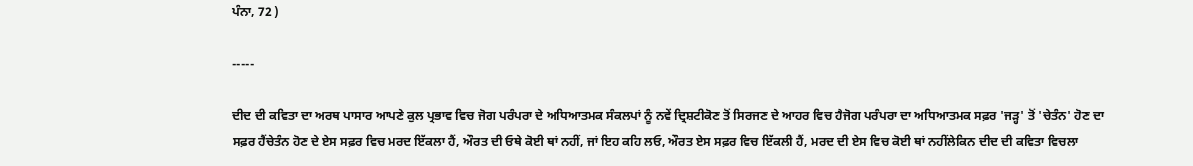ਪੰਨਾ, 72 )

-----

ਦੀਦ ਦੀ ਕਵਿਤਾ ਦਾ ਅਰਥ ਪਾਸਾਰ ਆਪਣੇ ਕੁਲ ਪ੍ਰਭਾਵ ਵਿਚ ਜੋਗ ਪਰੰਪਰਾ ਦੇ ਅਧਿਆਤਮਕ ਸੰਕਲਪਾਂ ਨੂੰ ਨਵੇਂ ਦ੍ਰਿਸ਼ਟੀਕੋਣ ਤੋਂ ਸਿਰਜਣ ਦੇ ਆਹਰ ਵਿਚ ਹੈਜੋਗ ਪਰੰਪਰਾ ਦਾ ਅਧਿਆਤਮਕ ਸਫ਼ਰ 'ਜੜ੍ਹ' ਤੋਂ 'ਚੇਤੰਨ' ਹੋਣ ਦਾ ਸਫ਼ਰ ਹੈਂਚੇਤੰਨ ਹੋਣ ਦੇ ਏਸ ਸਫ਼ਰ ਵਿਚ ਮਰਦ ਇੱਕਲਾ ਹੈਂ, ਔਰਤ ਦੀ ਓਥੇ ਕੋਈ ਥਾਂ ਨਹੀਂ, ਜਾਂ ਇਹ ਕਹਿ ਲਓ, ਔਰਤ ਏਸ ਸਫ਼ਰ ਵਿਚ ਇੱਕਲੀ ਹੈਂ, ਮਰਦ ਦੀ ਏਸ ਵਿਚ ਕੋਈ ਥਾਂ ਨਹੀਂਲੇਕਿਨ ਦੀਦ ਦੀ ਕਵਿਤਾ ਵਿਚਲਾ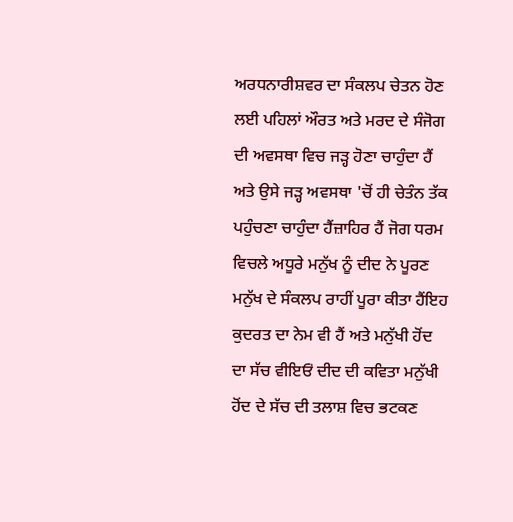ਅਰਧਨਾਰੀਸ਼ਵਰ ਦਾ ਸੰਕਲਪ ਚੇਤਨ ਹੋਣ ਲਈ ਪਹਿਲਾਂ ਔਰਤ ਅਤੇ ਮਰਦ ਦੇ ਸੰਜੋਗ ਦੀ ਅਵਸਥਾ ਵਿਚ ਜੜ੍ਹ ਹੋਣਾ ਚਾਹੁੰਦਾ ਹੈਂ ਅਤੇ ਉਸੇ ਜੜ੍ਹ ਅਵਸਥਾ 'ਚੋਂ ਹੀ ਚੇਤੰਨ ਤੱਕ ਪਹੁੰਚਣਾ ਚਾਹੁੰਦਾ ਹੈਂਜ਼ਾਹਿਰ ਹੈਂ ਜੋਗ ਧਰਮ ਵਿਚਲੇ ਅਧੂਰੇ ਮਨੁੱਖ ਨੂੰ ਦੀਦ ਨੇ ਪੂਰਣ ਮਨੁੱਖ ਦੇ ਸੰਕਲਪ ਰਾਹੀਂ ਪੂਰਾ ਕੀਤਾ ਹੈਂਇਹ ਕੁਦਰਤ ਦਾ ਨੇਮ ਵੀ ਹੈਂ ਅਤੇ ਮਨੁੱਖੀ ਹੋਂਦ ਦਾ ਸੱਚ ਵੀਇਓਂ ਦੀਦ ਦੀ ਕਵਿਤਾ ਮਨੁੱਖੀ ਹੋਂਦ ਦੇ ਸੱਚ ਦੀ ਤਲਾਸ਼ ਵਿਚ ਭਟਕਣ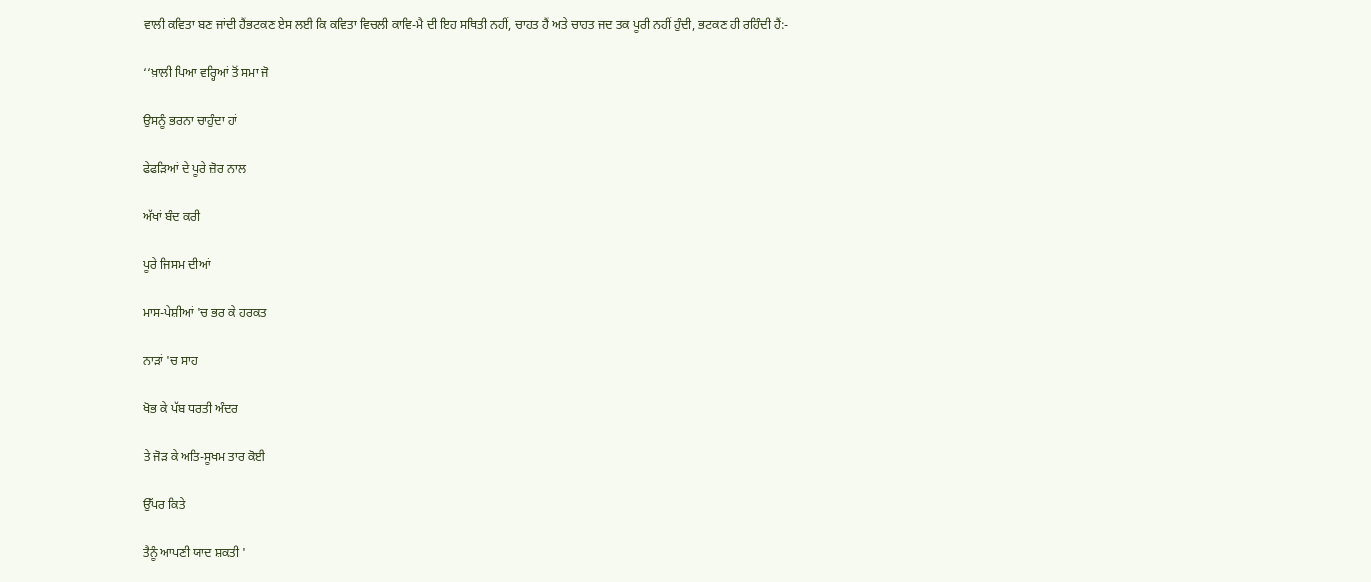ਵਾਲੀ ਕਵਿਤਾ ਬਣ ਜਾਂਦੀ ਹੈਂਭਟਕਣ ਏਸ ਲਈ ਕਿ ਕਵਿਤਾ ਵਿਚਲੀ ਕਾਵਿ-ਮੈ ਦੀ ਇਹ ਸਥਿਤੀ ਨਹੀਂ, ਚਾਹਤ ਹੈਂ ਅਤੇ ਚਾਹਤ ਜਦ ਤਕ ਪੂਰੀ ਨਹੀਂ ਹੁੰਦੀ, ਭਟਕਣ ਹੀ ਰਹਿੰਦੀ ਹੈਂ:-

‘‘ਖ਼ਾਲੀ ਪਿਆ ਵਰ੍ਹਿਆਂ ਤੋਂ ਸਮਾ ਜੋ

ਉਸਨੂੰ ਭਰਨਾ ਚਾਹੁੰਦਾ ਹਾਂ

ਫੇਫੜਿਆਂ ਦੇ ਪੂਰੇ ਜ਼ੋਰ ਨਾਲ

ਅੱਖਾਂ ਬੰਦ ਕਰੀ

ਪੂਰੇ ਜਿਸਮ ਦੀਆਂ

ਮਾਸ-ਪੇਸ਼ੀਆਂ 'ਚ ਭਰ ਕੇ ਹਰਕਤ

ਨਾੜਾਂ 'ਚ ਸਾਹ

ਖੋਭ ਕੇ ਪੱਬ ਧਰਤੀ ਅੰਦਰ

ਤੇ ਜੋੜ ਕੇ ਅਤਿ-ਸੂਖਮ ਤਾਰ ਕੋਈ

ਉੱਪਰ ਕਿਤੇ

ਤੈਨੂੰ ਆਪਣੀ ਯਾਦ ਸ਼ਕਤੀ '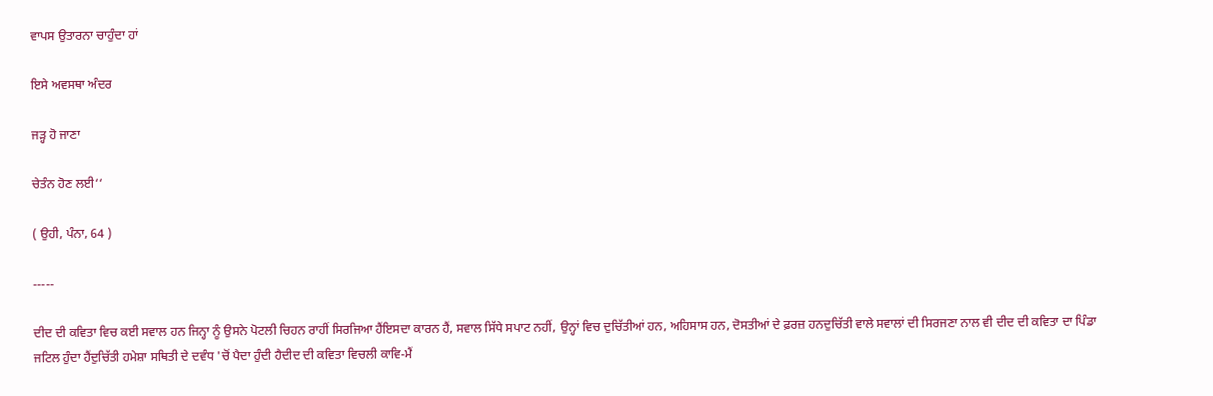ਵਾਪਸ ਉਤਾਰਨਾ ਚਾਹੁੰਦਾ ਹਾਂ

ਇਸੇ ਅਵਸਥਾ ਅੰਦਰ

ਜੜ੍ਹ ਹੋ ਜਾਣਾ

ਚੇਤੰਨ ਹੋਣ ਲਈ‘‘

( ਉਹੀ, ਪੰਨਾ, 64 )

-----

ਦੀਦ ਦੀ ਕਵਿਤਾ ਵਿਚ ਕਈ ਸਵਾਲ ਹਨ ਜਿਨ੍ਹਾ ਨੂੰ ਉਸਨੇ ਪੋਟਲੀ ਚਿਹਨ ਰਾਹੀਂ ਸਿਰਜਿਆ ਹੈਂਇਸਦਾ ਕਾਰਨ ਹੈਂ, ਸਵਾਲ ਸਿੱਧੇ ਸਪਾਟ ਨਹੀਂ, ਉਨ੍ਹਾਂ ਵਿਚ ਦੁਚਿੱਤੀਆਂ ਹਨ, ਅਹਿਸਾਸ ਹਨ, ਦੋਸਤੀਆਂ ਦੇ ਫ਼ਰਜ਼ ਹਨਦੁਚਿੱਤੀ ਵਾਲੇ ਸਵਾਲਾਂ ਦੀ ਸਿਰਜਣਾ ਨਾਲ ਵੀ ਦੀਦ ਦੀ ਕਵਿਤਾ ਦਾ ਪਿੰਡਾ ਜਟਿਲ ਹੁੰਦਾ ਹੈਂਦੁਚਿੱਤੀ ਹਮੇਸ਼ਾ ਸਥਿਤੀ ਦੇ ਦਵੰਧ 'ਚੋਂ ਪੈਦਾ ਹੁੰਦੀ ਹੈਦੀਦ ਦੀ ਕਵਿਤਾ ਵਿਚਲੀ ਕਾਵਿ-ਮੈਂ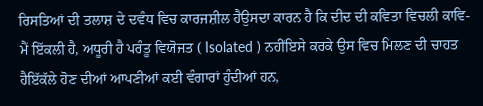ਰਿਸਤਿਆਂ ਦੀ ਤਲਾਸ਼ ਦੇ ਦਵੰਧ ਵਿਚ ਕਾਰਜਸ਼ੀਲ ਹੈਉਸਦਾ ਕਾਰਨ ਹੈ ਕਿ ਦੀਦ ਦੀ ਕਵਿਤਾ ਵਿਚਲੀ ਕਾਵਿ-ਮੈਂ ਇੱਕਲੀ ਹੈ, ਅਧੂਰੀ ਹੈ ਪਰੰਤੂ ਵਿਯੋਜਤ ( Isolated ) ਨਹੀਂਇਸੇ ਕਰਕੇ ਉਸ ਵਿਚ ਮਿਲਣ ਦੀ ਚਾਹਤ ਹੈਇੱਕੱਲੇ ਹੋਣ ਦੀਆਂ ਆਪਣੀਆਂ ਕਈ ਵੰਗਾਰਾਂ ਹੁੰਦੀਆਂ ਹਨ,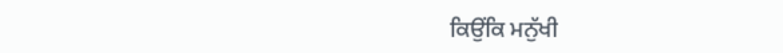ਕਿਉਂਕਿ ਮਨੁੱਖੀ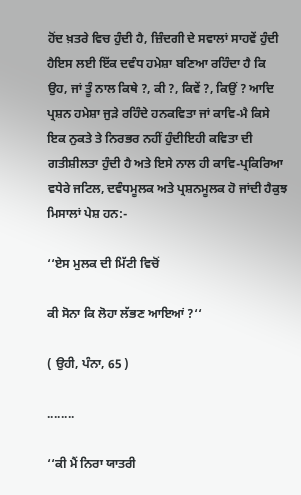ਹੋਂਦ ਖ਼ਤਰੇ ਵਿਚ ਹੁੰਦੀ ਹੈ, ਜ਼ਿੰਦਗੀ ਦੇ ਸਵਾਲਾਂ ਸਾਹਵੇਂ ਹੁੰਦੀ ਹੈਇਸ ਲਈ ਇੱਕ ਦਵੰਧ ਹਮੇਸ਼ਾ ਬਣਿਆ ਰਹਿੰਦਾ ਹੈ ਕਿ ਉਹ, ਜਾਂ ਤੂੰ ਨਾਲ ਕਿਥੇ ?, ਕੀ ?, ਕਿਵੇਂ ?, ਕਿਉਂ ? ਆਦਿ ਪ੍ਰਸ਼ਨ ਹਮੇਸ਼ਾ ਜੁੜੇ ਰਹਿੰਦੇ ਹਨਕਵਿਤਾ ਜਾਂ ਕਾਵਿ-ਮੈ ਕਿਸੇ ਇਕ ਨੁਕਤੇ ਤੇ ਨਿਰਭਰ ਨਹੀਂ ਹੁੰਦੀਇਹੀ ਕਵਿਤਾ ਦੀ ਗਤੀਸ਼ੀਲਤਾ ਹੁੰਦੀ ਹੈ ਅਤੇ ਇਸੇ ਨਾਲ ਹੀ ਕਾਵਿ-ਪ੍ਰਕਿਰਿਆ ਵਧੇਰੇ ਜਟਿਲ, ਦਵੰਧਮੂਲਕ ਅਤੇ ਪ੍ਰਸ਼ਨਮੂਲਕ ਹੋ ਜਾਂਦੀ ਹੈਕੁਝ ਮਿਸਾਲਾਂ ਪੇਸ਼ ਹਨ:-

‘‘ਏਸ ਮੁਲਕ ਦੀ ਮਿੱਟੀ ਵਿਚੋਂ

ਕੀ ਸੋਨਾ ਕਿ ਲੋਹਾ ਲੱਭਣ ਆਇਆਂ ?‘‘

( ਉਹੀ, ਪੰਨਾ, 65 )

........

‘‘ਕੀ ਮੈਂ ਨਿਰਾ ਯਾਤਰੀ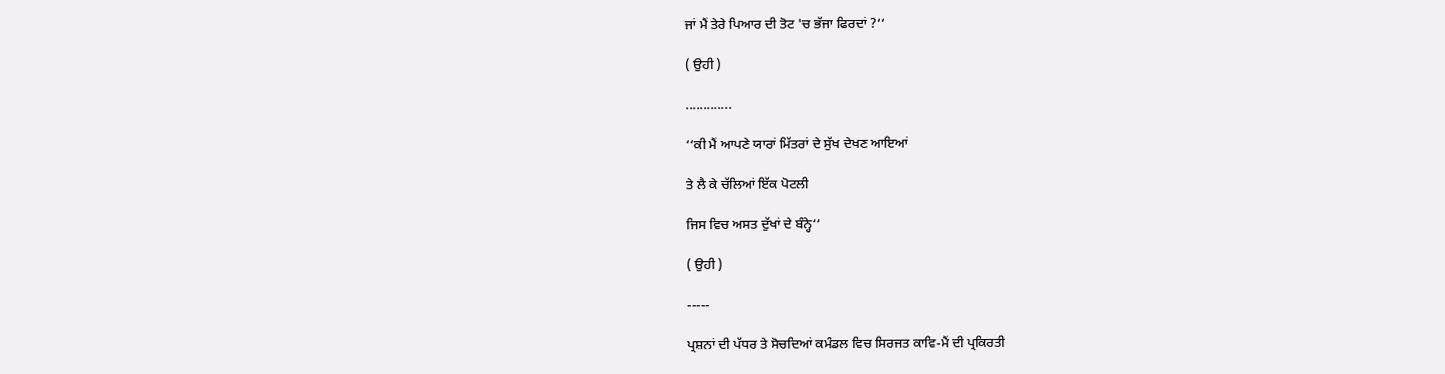ਜਾਂ ਮੈਂ ਤੇਰੇ ਪਿਆਰ ਦੀ ਤੋਟ 'ਚ ਭੱਜਾ ਫਿਰਦਾਂ ?‘‘

( ਉਹੀ )

.............

‘‘ਕੀ ਮੈਂ ਆਪਣੇ ਯਾਰਾਂ ਮਿੱਤਰਾਂ ਦੇ ਸੁੱਖ ਦੇਖਣ ਆਇਆਂ

ਤੇ ਲੈ ਕੇ ਚੱਲਿਆਂ ਇੱਕ ਪੋਟਲੀ

ਜਿਸ ਵਿਚ ਅਸਤ ਦੁੱਖਾਂ ਦੇ ਬੰਨ੍ਹੇ‘‘

( ਉਹੀ )

-----

ਪ੍ਰਸ਼ਨਾਂ ਦੀ ਪੱਧਰ ਤੇ ਸੋਚਦਿਆਂ ਕਮੰਡਲ ਵਿਚ ਸਿਰਜਤ ਕਾਵਿ-ਮੈਂ ਦੀ ਪ੍ਰਕਿਰਤੀ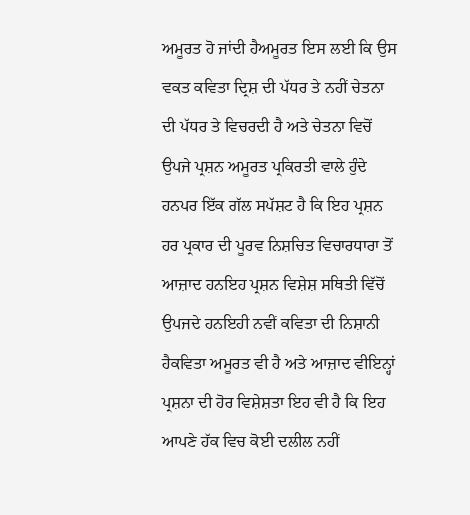ਅਮੂਰਤ ਹੋ ਜਾਂਦੀ ਹੈਅਮੂਰਤ ਇਸ ਲਈ ਕਿ ਉਸ ਵਕਤ ਕਵਿਤਾ ਦ੍ਰਿਸ਼ ਦੀ ਪੱਧਰ ਤੇ ਨਹੀਂ ਚੇਤਨਾ ਦੀ ਪੱਧਰ ਤੇ ਵਿਚਰਦੀ ਹੈ ਅਤੇ ਚੇਤਨਾ ਵਿਚੋਂ ਉਪਜੇ ਪ੍ਰਸ਼ਨ ਅਮੂਰਤ ਪ੍ਰਕਿਰਤੀ ਵਾਲੇ ਹੁੰਦੇ ਹਨਪਰ ਇੱਕ ਗੱਲ ਸਪੱਸ਼ਟ ਹੈ ਕਿ ਇਹ ਪ੍ਰਸ਼ਨ ਹਰ ਪ੍ਰਕਾਰ ਦੀ ਪੂਰਵ ਨਿਸ਼ਚਿਤ ਵਿਚਾਰਧਾਰਾ ਤੋਂ ਆਜ਼ਾਦ ਹਨਇਹ ਪ੍ਰਸ਼ਨ ਵਿਸ਼ੇਸ਼ ਸਥਿਤੀ ਵਿੱਚੋਂ ਉਪਜਦੇ ਹਨਇਹੀ ਨਵੀਂ ਕਵਿਤਾ ਦੀ ਨਿਸ਼ਾਨੀ ਹੈਕਵਿਤਾ ਅਮੂਰਤ ਵੀ ਹੈ ਅਤੇ ਆਜ਼ਾਦ ਵੀਇਨ੍ਹਾਂ ਪ੍ਰਸ਼ਨਾ ਦੀ ਹੋਰ ਵਿਸ਼ੇਸ਼ਤਾ ਇਹ ਵੀ ਹੈ ਕਿ ਇਹ ਆਪਣੇ ਹੱਕ ਵਿਚ ਕੋਈ ਦਲੀਲ ਨਹੀਂ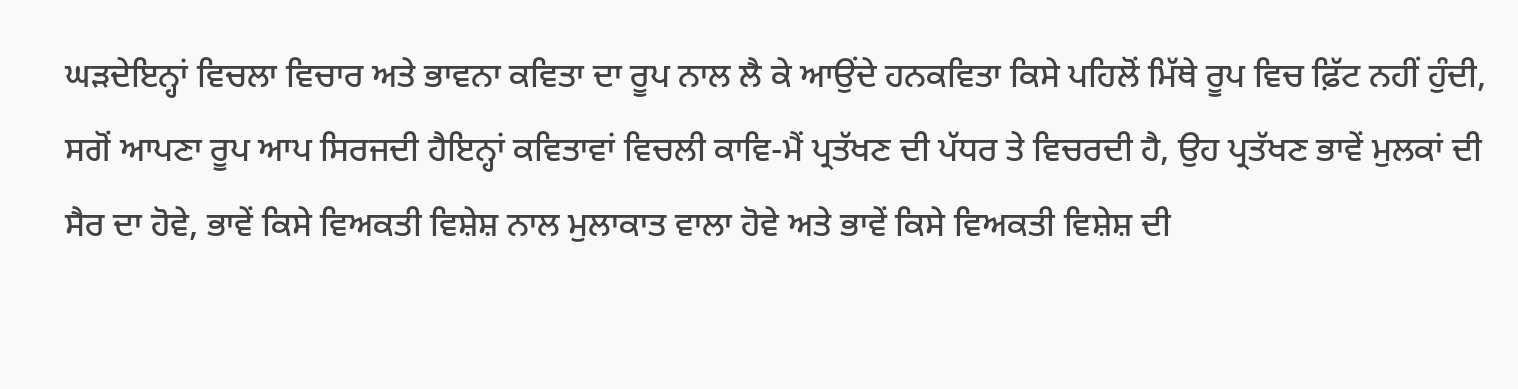ਘੜਦੇਇਨ੍ਹਾਂ ਵਿਚਲਾ ਵਿਚਾਰ ਅਤੇ ਭਾਵਨਾ ਕਵਿਤਾ ਦਾ ਰੂਪ ਨਾਲ ਲੈ ਕੇ ਆਉਂਦੇ ਹਨਕਵਿਤਾ ਕਿਸੇ ਪਹਿਲੋਂ ਮਿੱਥੇ ਰੂਪ ਵਿਚ ਫ਼ਿੱਟ ਨਹੀਂ ਹੁੰਦੀ, ਸਗੋਂ ਆਪਣਾ ਰੂਪ ਆਪ ਸਿਰਜਦੀ ਹੈਇਨ੍ਹਾਂ ਕਵਿਤਾਵਾਂ ਵਿਚਲੀ ਕਾਵਿ-ਮੈਂ ਪ੍ਰਤੱਖਣ ਦੀ ਪੱਧਰ ਤੇ ਵਿਚਰਦੀ ਹੈ, ਉਹ ਪ੍ਰਤੱਖਣ ਭਾਵੇਂ ਮੁਲਕਾਂ ਦੀ ਸੈਰ ਦਾ ਹੋਵੇ, ਭਾਵੇਂ ਕਿਸੇ ਵਿਅਕਤੀ ਵਿਸ਼ੇਸ਼ ਨਾਲ ਮੁਲਾਕਾਤ ਵਾਲਾ ਹੋਵੇ ਅਤੇ ਭਾਵੇਂ ਕਿਸੇ ਵਿਅਕਤੀ ਵਿਸ਼ੇਸ਼ ਦੀ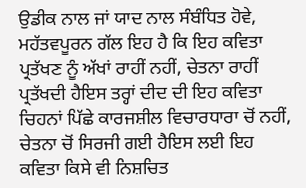ਉਡੀਕ ਨਾਲ ਜਾਂ ਯਾਦ ਨਾਲ ਸੰਬੰਧਿਤ ਹੋਵੇ, ਮਹੱਤਵਪੂਰਨ ਗੱਲ ਇਹ ਹੈ ਕਿ ਇਹ ਕਵਿਤਾ ਪ੍ਰਤੱਖਣ ਨੂੰ ਅੱਖਾਂ ਰਾਹੀਂ ਨਹੀਂ, ਚੇਤਨਾ ਰਾਹੀਂ ਪ੍ਰਤੱਖਦੀ ਹੈਇਸ ਤਰ੍ਹਾਂ ਦੀਦ ਦੀ ਇਹ ਕਵਿਤਾ ਚਿਹਨਾਂ ਪਿੱਛੇ ਕਾਰਜਸ਼ੀਲ ਵਿਚਾਰਧਾਰਾ ਚੋਂ ਨਹੀਂ, ਚੇਤਨਾ ਚੋਂ ਸਿਰਜੀ ਗਈ ਹੈਇਸ ਲਈ ਇਹ ਕਵਿਤਾ ਕਿਸੇ ਵੀ ਨਿਸ਼ਚਿਤ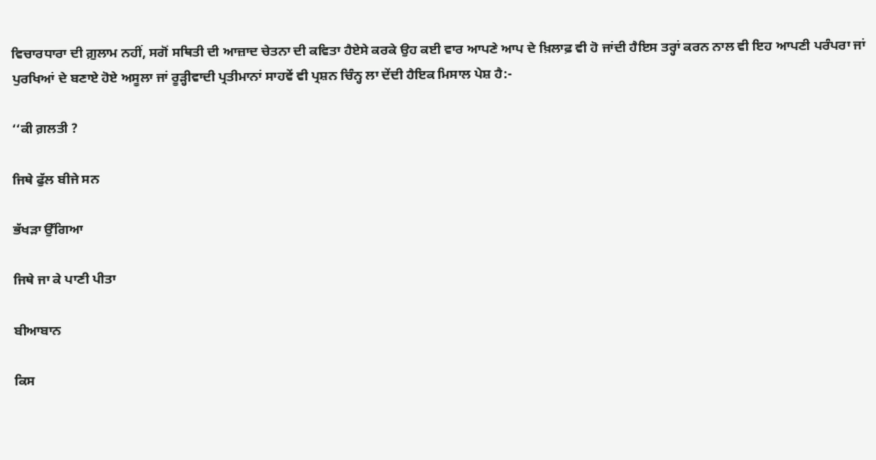ਵਿਚਾਰਧਾਰਾ ਦੀ ਗ਼ੁਲਾਮ ਨਹੀਂ, ਸਗੋਂ ਸਥਿਤੀ ਦੀ ਆਜ਼ਾਦ ਚੇਤਨਾ ਦੀ ਕਵਿਤਾ ਹੈਏਸੇ ਕਰਕੇ ਉਹ ਕਈ ਵਾਰ ਆਪਣੇ ਆਪ ਦੇ ਖ਼ਿਲਾਫ਼ ਵੀ ਹੋ ਜਾਂਦੀ ਹੈਇਸ ਤਰ੍ਹਾਂ ਕਰਨ ਨਾਲ ਵੀ ਇਹ ਆਪਣੀ ਪਰੰਪਰਾ ਜਾਂ ਪੁਰਖਿਆਂ ਦੇ ਬਣਾਏ ਹੋਏ ਅਸੂਲਾ ਜਾਂ ਰੂੜ੍ਹੀਵਾਦੀ ਪ੍ਰਤੀਮਾਨਾਂ ਸਾਹਵੇਂ ਵੀ ਪ੍ਰਸ਼ਨ ਚਿੰਨ੍ਹ ਲਾ ਦੇਂਦੀ ਹੈਇਕ ਮਿਸਾਲ ਪੇਸ਼ ਹੈ:-

‘‘ਕੀ ਗ਼ਲਤੀ ?

ਜਿਥੇ ਫੁੱਲ ਬੀਜੇ ਸਨ

ਭੱਖੜਾ ਉੱਗਿਆ

ਜਿਥੇ ਜਾ ਕੇ ਪਾਣੀ ਪੀਤਾ

ਬੀਆਬਾਨ

ਕਿਸ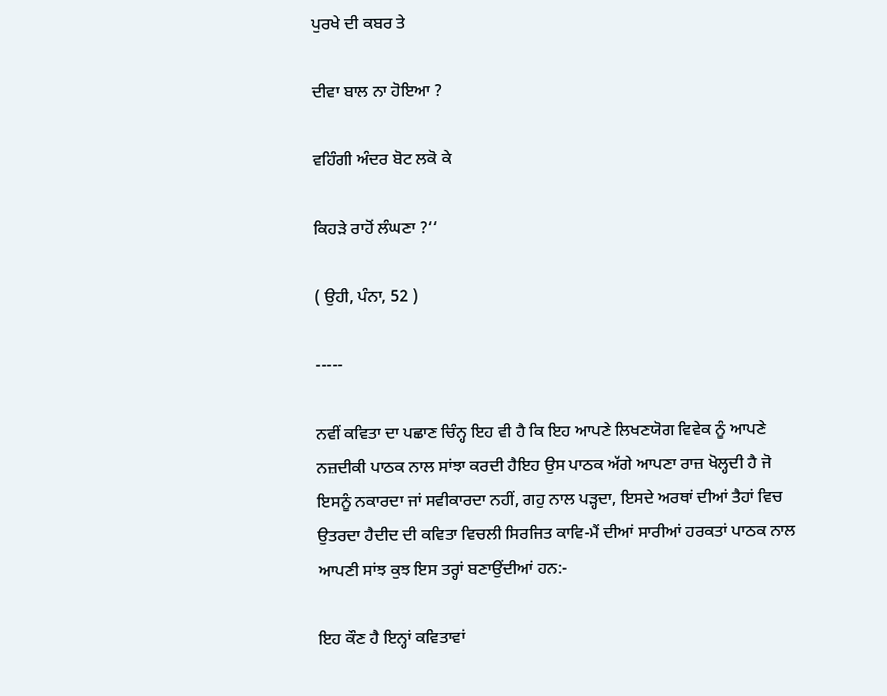ਪੁਰਖੇ ਦੀ ਕਬਰ ਤੇ

ਦੀਵਾ ਬਾਲ ਨਾ ਹੋਇਆ ?

ਵਹਿੰਗੀ ਅੰਦਰ ਬੋਟ ਲਕੋ ਕੇ

ਕਿਹੜੇ ਰਾਹੋਂ ਲੰਘਣਾ ?‘‘

( ਉਹੀ, ਪੰਨਾ, 52 )

-----

ਨਵੀਂ ਕਵਿਤਾ ਦਾ ਪਛਾਣ ਚਿੰਨ੍ਹ ਇਹ ਵੀ ਹੈ ਕਿ ਇਹ ਆਪਣੇ ਲਿਖਣਯੋਗ ਵਿਵੇਕ ਨੂੰ ਆਪਣੇ ਨਜ਼ਦੀਕੀ ਪਾਠਕ ਨਾਲ ਸਾਂਝਾ ਕਰਦੀ ਹੈਇਹ ਉਸ ਪਾਠਕ ਅੱਗੇ ਆਪਣਾ ਰਾਜ਼ ਖੋਲ੍ਹਦੀ ਹੈ ਜੋ ਇਸਨੂੰ ਨਕਾਰਦਾ ਜਾਂ ਸਵੀਕਾਰਦਾ ਨਹੀਂ, ਗਹੁ ਨਾਲ ਪੜ੍ਹਦਾ, ਇਸਦੇ ਅਰਥਾਂ ਦੀਆਂ ਤੈਹਾਂ ਵਿਚ ਉਤਰਦਾ ਹੈਦੀਦ ਦੀ ਕਵਿਤਾ ਵਿਚਲੀ ਸਿਰਜਿਤ ਕਾਵਿ-ਮੈਂ ਦੀਆਂ ਸਾਰੀਆਂ ਹਰਕਤਾਂ ਪਾਠਕ ਨਾਲ ਆਪਣੀ ਸਾਂਝ ਕੁਝ ਇਸ ਤਰ੍ਹਾਂ ਬਣਾਉਂਦੀਆਂ ਹਨ:-

ਇਹ ਕੌਣ ਹੈ ਇਨ੍ਹਾਂ ਕਵਿਤਾਵਾਂ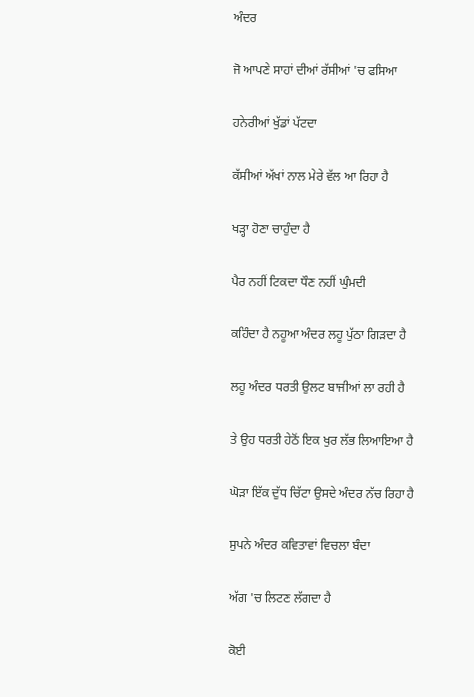ਅੰਦਰ

ਜੋ ਆਪਣੇ ਸਾਹਾਂ ਦੀਆਂ ਰੱਸੀਆਂ 'ਚ ਫਸਿਆ

ਹਨੇਰੀਆਂ ਖੁੱਡਾਂ ਪੱਟਦਾ

ਕੱਸੀਆਂ ਅੱਖਾਂ ਨਾਲ ਮੇਰੇ ਵੱਲ ਆ ਰਿਹਾ ਹੈ

ਖੜ੍ਹਾ ਹੋਣਾ ਚਾਹੁੰਦਾ ਹੈ

ਪੈਰ ਨਹੀਂ ਟਿਕਦਾ ਧੌਣ ਨਹੀਂ ਘੁੰਮਦੀ

ਕਹਿੰਦਾ ਹੈ ਨਹੂਆ ਅੰਦਰ ਲਹੂ ਪੁੱਠਾ ਗਿੜਦਾ ਹੈ

ਲਹੂ ਅੰਦਰ ਧਰਤੀ ਉਲਟ ਬਾਜੀਆਂ ਲਾ ਰਹੀ ਹੈ

ਤੇ ਉਹ ਧਰਤੀ ਹੇਠੋਂ ਇਕ ਖੁਰ ਲੱਭ ਲਿਆਇਆ ਹੈ

ਘੋੜਾ ਇੱਕ ਦੁੱਧ ਚਿੱਟਾ ਉਸਦੇ ਅੰਦਰ ਨੱਚ ਰਿਹਾ ਹੈ

ਸੁਪਨੇ ਅੰਦਰ ਕਵਿਤਾਵਾਂ ਵਿਚਲਾ ਬੰਦਾ

ਅੱਗ 'ਚ ਲਿਟਣ ਲੱਗਦਾ ਹੈ

ਕੋਈ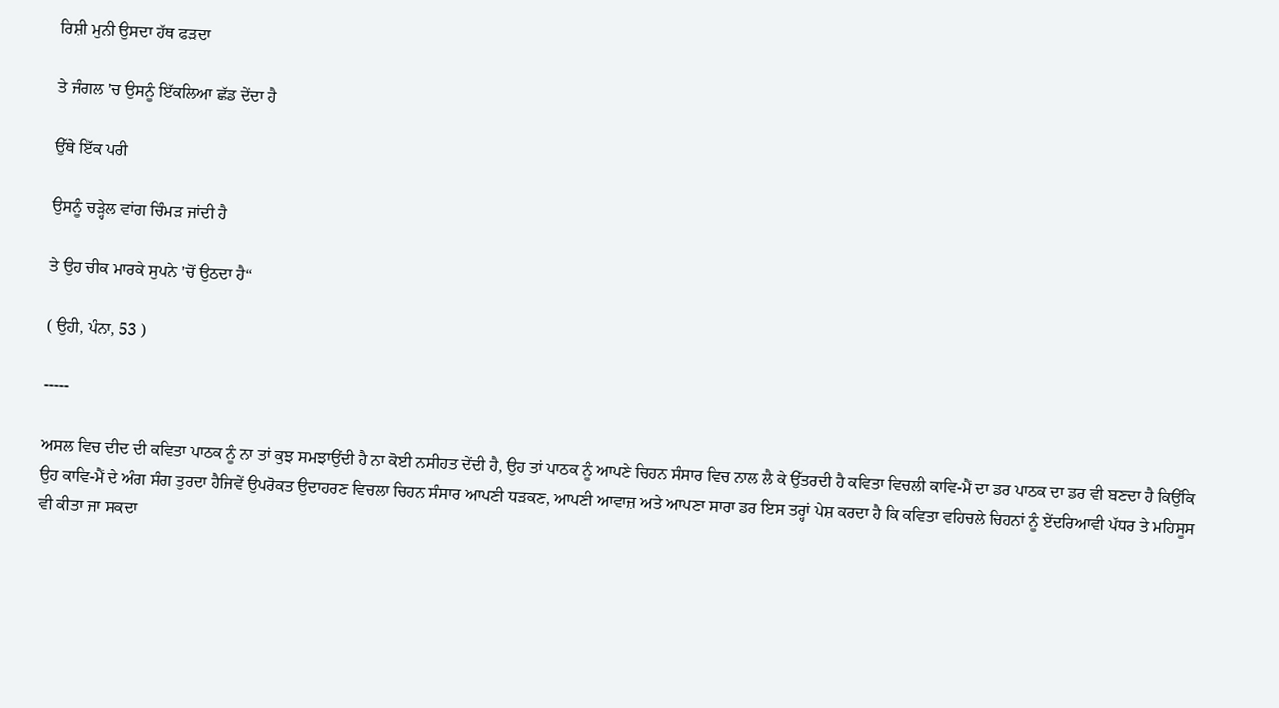ਰਿਸ਼ੀ ਮੁਨੀ ਉਸਦਾ ਹੱਥ ਫੜਦਾ

ਤੇ ਜੰਗਲ 'ਚ ਉਸਨੂੰ ਇੱਕਲਿਆ ਛੱਡ ਦੇਂਦਾ ਹੈ

ਉੱਥੇ ਇੱਕ ਪਰੀ

ਉਸਨੂੰ ਚੜ੍ਹੇਲ ਵਾਂਗ ਚਿੰਮੜ ਜਾਂਦੀ ਹੈ

ਤੇ ਉਹ ਚੀਕ ਮਾਰਕੇ ਸੁਪਨੇ 'ਚੋਂ ਉਠਦਾ ਹੈ‘‘

( ਉਹੀ, ਪੰਨਾ, 53 )

-----

ਅਸਲ ਵਿਚ ਦੀਦ ਦੀ ਕਵਿਤਾ ਪਾਠਕ ਨੂੰ ਨਾ ਤਾਂ ਕੁਝ ਸਮਝਾਉਂਦੀ ਹੈ ਨਾ ਕੋਈ ਨਸੀਹਤ ਦੇਂਦੀ ਹੈ, ਉਹ ਤਾਂ ਪਾਠਕ ਨੂੰ ਆਪਣੇ ਚਿਹਨ ਸੰਸਾਰ ਵਿਚ ਨਾਲ ਲੈ ਕੇ ਉੱਤਰਦੀ ਹੈ ਕਵਿਤਾ ਵਿਚਲੀ ਕਾਵਿ-ਮੈਂ ਦਾ ਡਰ ਪਾਠਕ ਦਾ ਡਰ ਵੀ ਬਣਦਾ ਹੈ ਕਿਉਂਕਿ ਉਹ ਕਾਵਿ-ਮੈਂ ਦੇ ਅੰਗ ਸੰਗ ਤੁਰਦਾ ਹੈਜਿਵੇਂ ਉਪਰੋਕਤ ਉਦਾਹਰਣ ਵਿਚਲਾ ਚਿਹਨ ਸੰਸਾਰ ਆਪਣੀ ਧੜਕਣ, ਆਪਣੀ ਆਵਾਜ਼ ਅਤੇ ਆਪਣਾ ਸਾਰਾ ਡਰ ਇਸ ਤਰ੍ਹਾਂ ਪੇਸ਼ ਕਰਦਾ ਹੈ ਕਿ ਕਵਿਤਾ ਵਹਿਚਲੇ ਚਿਹਨਾਂ ਨੂੰ ਏਂਦਰਿਆਵੀ ਪੱਧਰ ਤੇ ਮਹਿਸੂਸ ਵੀ ਕੀਤਾ ਜਾ ਸਕਦਾ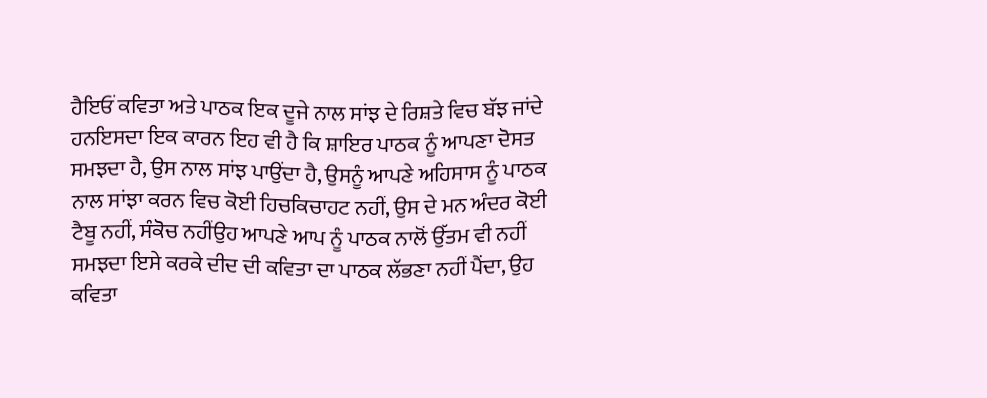ਹੈਇਓਂ ਕਵਿਤਾ ਅਤੇ ਪਾਠਕ ਇਕ ਦੂਜੇ ਨਾਲ ਸਾਂਝ ਦੇ ਰਿਸ਼ਤੇ ਵਿਚ ਬੱਝ ਜਾਂਦੇ ਹਨਇਸਦਾ ਇਕ ਕਾਰਨ ਇਹ ਵੀ ਹੈ ਕਿ ਸ਼ਾਇਰ ਪਾਠਕ ਨੂੰ ਆਪਣਾ ਦੋਸਤ ਸਮਝਦਾ ਹੈ, ਉਸ ਨਾਲ ਸਾਂਝ ਪਾਉਂਦਾ ਹੈ, ਉਸਨੂੰ ਆਪਣੇ ਅਹਿਸਾਸ ਨੂੰ ਪਾਠਕ ਨਾਲ ਸਾਂਝਾ ਕਰਨ ਵਿਚ ਕੋਈ ਹਿਚਕਿਚਾਹਟ ਨਹੀਂ, ਉਸ ਦੇ ਮਨ ਅੰਦਰ ਕੋਈ ਟੈਬੂ ਨਹੀਂ, ਸੰਕੋਚ ਨਹੀਂਉਹ ਆਪਣੇ ਆਪ ਨੂੰ ਪਾਠਕ ਨਾਲੋਂ ਉੱਤਮ ਵੀ ਨਹੀਂ ਸਮਝਦਾ ਇਸੇ ਕਰਕੇ ਦੀਦ ਦੀ ਕਵਿਤਾ ਦਾ ਪਾਠਕ ਲੱਭਣਾ ਨਹੀਂ ਪੈਂਦਾ, ਉਹ ਕਵਿਤਾ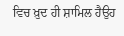ਵਿਚ ਖ਼ੁਦ ਹੀ ਸ਼ਾਮਿਲ ਹੈਉਹ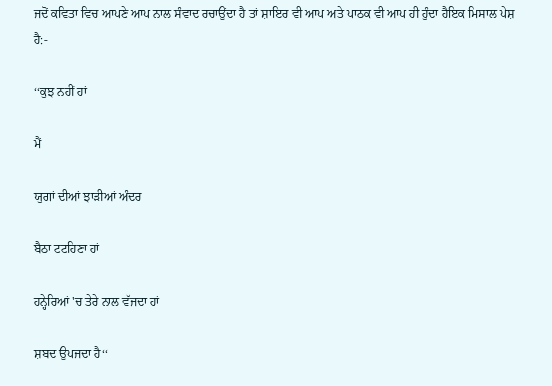ਜਦੋਂ ਕਵਿਤਾ ਵਿਚ ਆਪਣੇ ਆਪ ਨਾਲ ਸੰਵਾਦ ਰਚਾਉਂਦਾ ਹੈ ਤਾਂ ਸ਼ਾਇਰ ਵੀ ਆਪ ਅਤੇ ਪਾਠਕ ਵੀ ਆਪ ਹੀ ਹੁੰਦਾ ਹੈਇਕ ਮਿਸਾਲ ਪੇਸ਼ ਹੈ:-

‘‘ਕੁਝ ਨਹੀਂ ਹਾਂ

ਮੈਂ

ਯੁਗਾਂ ਦੀਆਂ ਝਾੜੀਆਂ ਅੰਦਰ

ਬੈਠਾ ਟਟਹਿਣਾ ਹਾਂ

ਹਨ੍ਹੇਰਿਆਂ 'ਚ ਤੇਰੇ ਨਾਲ ਵੱਜਦਾ ਹਾਂ

ਸ਼ਬਦ ਉਪਜਦਾ ਹੈ‘‘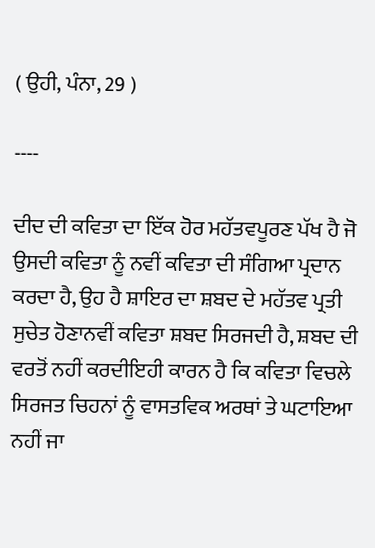( ਉਹੀ, ਪੰਨਾ, 29 )

----

ਦੀਦ ਦੀ ਕਵਿਤਾ ਦਾ ਇੱਕ ਹੋਰ ਮਹੱਤਵਪੂਰਣ ਪੱਖ ਹੈ ਜੋ ਉਸਦੀ ਕਵਿਤਾ ਨੂੰ ਨਵੀਂ ਕਵਿਤਾ ਦੀ ਸੰਗਿਆ ਪ੍ਰਦਾਨ ਕਰਦਾ ਹੈ, ਉਹ ਹੈ ਸ਼ਾਇਰ ਦਾ ਸ਼ਬਦ ਦੇ ਮਹੱਤਵ ਪ੍ਰਤੀ ਸੁਚੇਤ ਹੋਣਾਨਵੀਂ ਕਵਿਤਾ ਸ਼ਬਦ ਸਿਰਜਦੀ ਹੈ, ਸ਼ਬਦ ਦੀ ਵਰਤੋਂ ਨਹੀਂ ਕਰਦੀਇਹੀ ਕਾਰਨ ਹੈ ਕਿ ਕਵਿਤਾ ਵਿਚਲੇ ਸਿਰਜਤ ਚਿਹਨਾਂ ਨੂੰ ਵਾਸਤਵਿਕ ਅਰਥਾਂ ਤੇ ਘਟਾਇਆ ਨਹੀਂ ਜਾ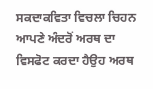ਸਕਦਾਕਵਿਤਾ ਵਿਚਲਾ ਚਿਹਨ ਆਪਣੇ ਅੰਦਰੋਂ ਅਰਥ ਦਾ ਵਿਸਫੋਟ ਕਰਦਾ ਹੈਉਹ ਅਰਥ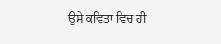ਉਸੇ ਕਵਿਤਾ ਵਿਚ ਹੀ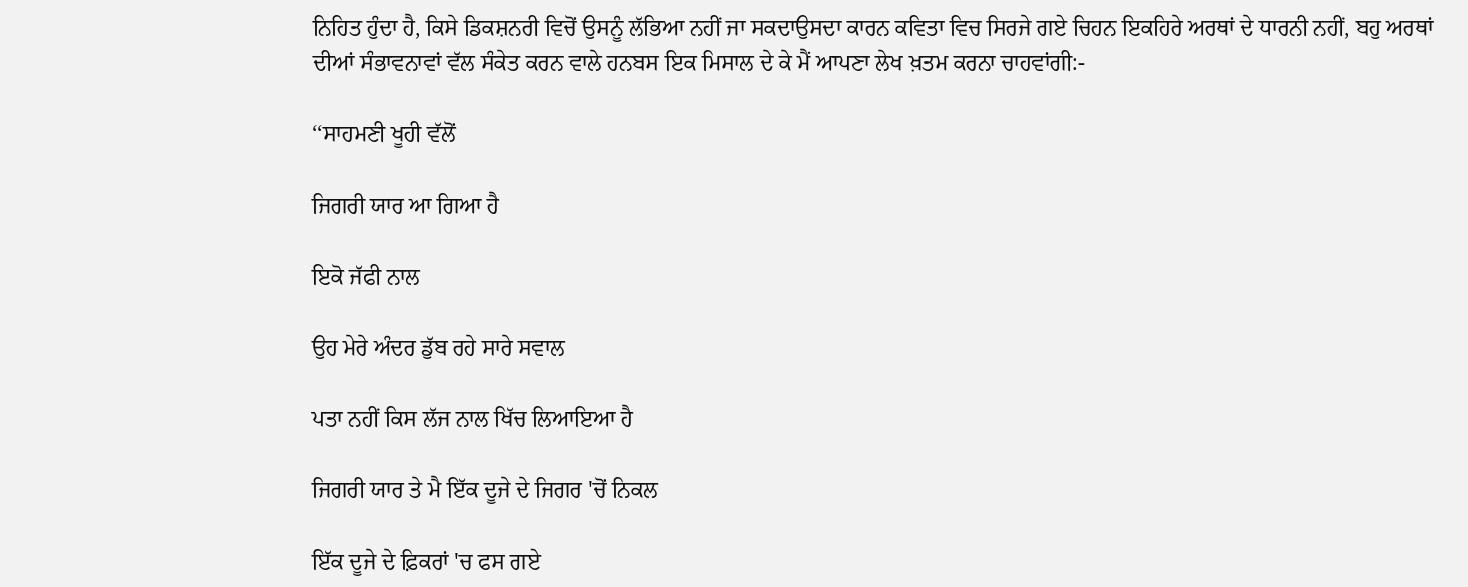ਨਿਹਿਤ ਹੁੰਦਾ ਹੈ, ਕਿਸੇ ਡਿਕਸ਼ਨਰੀ ਵਿਚੋਂ ਉਸਨੂੰ ਲੱਭਿਆ ਨਹੀਂ ਜਾ ਸਕਦਾਉਸਦਾ ਕਾਰਨ ਕਵਿਤਾ ਵਿਚ ਸਿਰਜੇ ਗਏ ਚਿਹਨ ਇਕਹਿਰੇ ਅਰਥਾਂ ਦੇ ਧਾਰਨੀ ਨਹੀਂ, ਬਹੁ ਅਰਥਾਂ ਦੀਆਂ ਸੰਭਾਵਨਾਵਾਂ ਵੱਲ ਸੰਕੇਤ ਕਰਨ ਵਾਲੇ ਹਨਬਸ ਇਕ ਮਿਸਾਲ ਦੇ ਕੇ ਮੈਂ ਆਪਣਾ ਲੇਖ ਖ਼ਤਮ ਕਰਨਾ ਚਾਹਵਾਂਗੀ:-

‘‘ਸਾਹਮਣੀ ਖੂਹੀ ਵੱਲੋਂ

ਜਿਗਰੀ ਯਾਰ ਆ ਗਿਆ ਹੈ

ਇਕੋ ਜੱਫੀ ਨਾਲ

ਉਹ ਮੇਰੇ ਅੰਦਰ ਡੁੱਬ ਰਹੇ ਸਾਰੇ ਸਵਾਲ

ਪਤਾ ਨਹੀਂ ਕਿਸ ਲੱਜ ਨਾਲ ਖਿੱਚ ਲਿਆਇਆ ਹੈ

ਜਿਗਰੀ ਯਾਰ ਤੇ ਮੈ ਇੱਕ ਦੂਜੇ ਦੇ ਜਿਗਰ 'ਚੋਂ ਨਿਕਲ

ਇੱਕ ਦੂਜੇ ਦੇ ਫ਼ਿਕਰਾਂ 'ਚ ਫਸ ਗਏ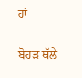ਹਾਂ

ਬੋਹੜ ਥੱਲੇ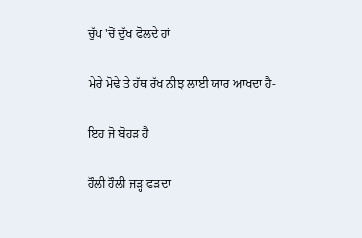ਚੁੱਪ 'ਚੋਂ ਦੁੱਖ ਫੋਲਦੇ ਹਾਂ

ਮੇਰੇ ਮੋਢੇ ਤੇ ਹੱਥ ਰੱਖ ਨੀਝ ਲਾਈ ਯਾਰ ਆਖਦਾ ਹੈ-

ਇਹ ਜੋ ਬੋਹੜ ਹੈ

ਹੌਲੀ ਹੌਲੀ ਜੜ੍ਹ ਫੜਦਾ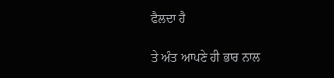ਫੈਲਦਾ ਹੈ

ਤੇ ਅੰਤ ਆਪਣੇ ਹੀ ਭਾਰ ਨਾਲ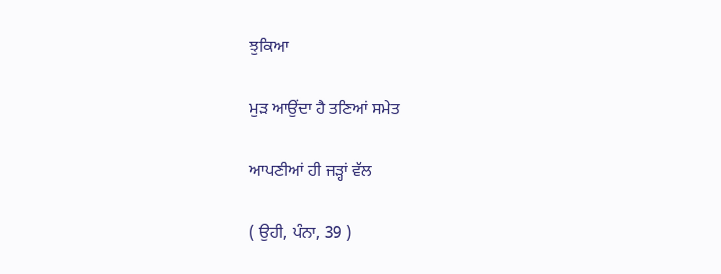ਝੁਕਿਆ

ਮੁੜ ਆਉਂਦਾ ਹੈ ਤਣਿਆਂ ਸਮੇਤ

ਆਪਣੀਆਂ ਹੀ ਜੜ੍ਹਾਂ ਵੱਲ

( ਉਹੀ, ਪੰਨਾ, 39 )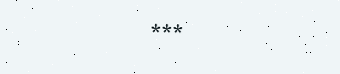***